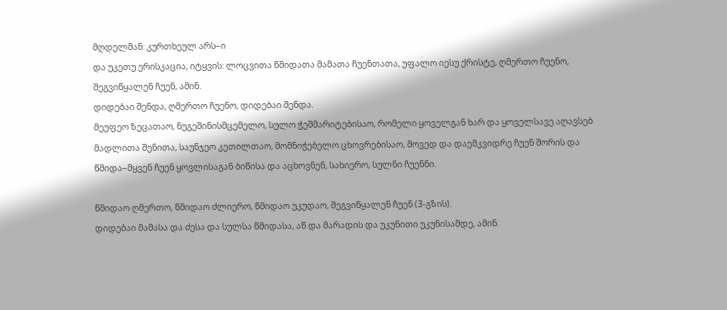მღდელმან: კურთხეულ არს–ი
და უკეთუ ერისკაცია, იტყვის: ლოცვითა წმიდათა მამათა ჩუენთათა, უფალო იესუ ქრისტე, ღმერთო ჩუენო, შეგვიწყალენ ჩუენ, ამინ.
დიდებაი შენდა, ღმერთო ჩუენო, დიდებაი შენდა.
მეუფეო ზეცათაო, ნუგეშინისმცემელო, სულო ჭეშმარიტებისაო, რომელი ყოველგან ხარ და ყოველსავე აღავსებ მადლითა შენითა, საუნჯეო კეთილთაო, მომნიჭებელო ცხოვრებისაო, მოვედ და დაემკვიდრე ჩუენ შორის და წმიდა–მყვენ ჩუენ ყოვლისაგან ბიწისა და აცხოვნენ, სახიერო, სულნი ჩუენნი.

წმიდაო ღმერთო, წმიდაო ძლიერო, წმიდაო უკუდაო, შეგვიწყალენ ჩუენ (3-გზის).
დიდებაი მამასა და ძესა და სულსა წმიდასა, აწ და მარადის და უკუნითი უკუნისამდე, ამინ.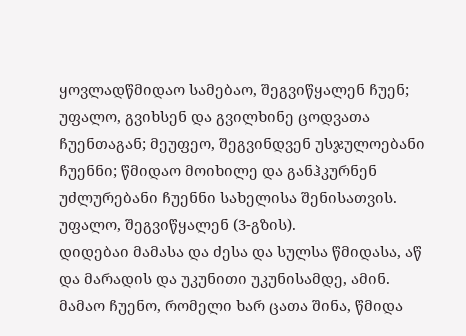ყოვლადწმიდაო სამებაო, შეგვიწყალენ ჩუენ; უფალო, გვიხსენ და გვილხინე ცოდვათა ჩუენთაგან; მეუფეო, შეგვინდვენ უსჯულოებანი ჩუენნი; წმიდაო მოიხილე და განჰკურნენ უძლურებანი ჩუენნი სახელისა შენისათვის.
უფალო, შეგვიწყალენ (3-გზის).
დიდებაი მამასა და ძესა და სულსა წმიდასა, აწ და მარადის და უკუნითი უკუნისამდე, ამინ.
მამაო ჩუენო, რომელი ხარ ცათა შინა, წმიდა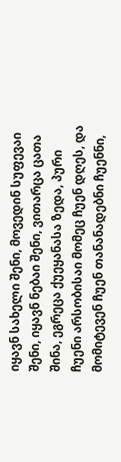იყავნ სახელი შენი, მოვედინ სუფევაი შენი, იყავნ ნებაი შენი, ვითარცა ცათა შინა, ეგრეცა ქუეყანასა ზედა, პური ჩუენი არსობისაი მომეც ჩუენ დღეს, და მომიტევენ ჩუენ თანანადებნი ჩუენნი,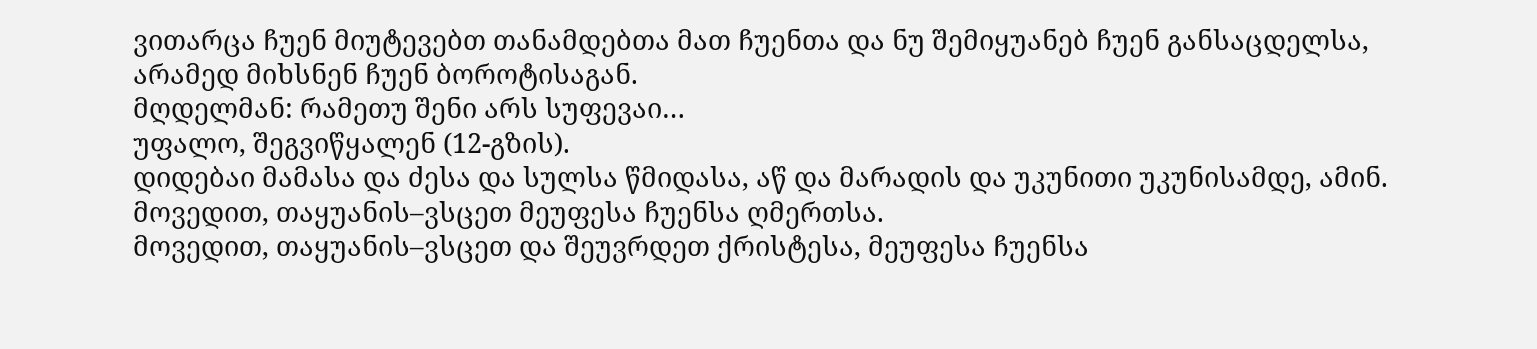ვითარცა ჩუენ მიუტევებთ თანამდებთა მათ ჩუენთა და ნუ შემიყუანებ ჩუენ განსაცდელსა, არამედ მიხსნენ ჩუენ ბოროტისაგან.
მღდელმან: რამეთუ შენი არს სუფევაი…
უფალო, შეგვიწყალენ (12-გზის).
დიდებაი მამასა და ძესა და სულსა წმიდასა, აწ და მარადის და უკუნითი უკუნისამდე, ამინ.
მოვედით, თაყუანის–ვსცეთ მეუფესა ჩუენსა ღმერთსა.
მოვედით, თაყუანის–ვსცეთ და შეუვრდეთ ქრისტესა, მეუფესა ჩუენსა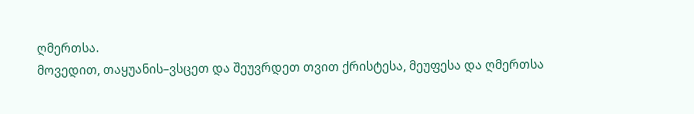ღმერთსა.
მოვედით, თაყუანის–ვსცეთ და შეუვრდეთ თვით ქრისტესა, მეუფესა და ღმერთსა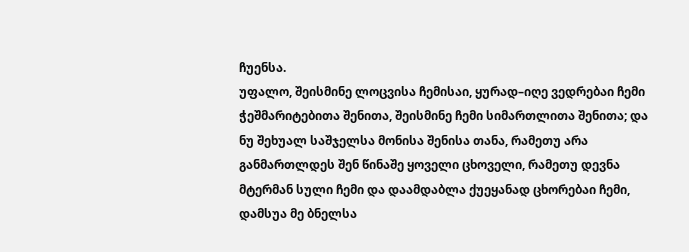ჩუენსა.
უფალო, შეისმინე ლოცვისა ჩემისაი, ყურად–იღე ვედრებაი ჩემი ჭეშმარიტებითა შენითა, შეისმინე ჩემი სიმართლითა შენითა; და ნუ შეხუალ საშჯელსა მონისა შენისა თანა, რამეთუ არა განმართლდეს შენ წინაშე ყოველი ცხოველი, რამეთუ დევნა მტერმან სული ჩემი და დაამდაბლა ქუეყანად ცხორებაი ჩემი, დამსუა მე ბნელსა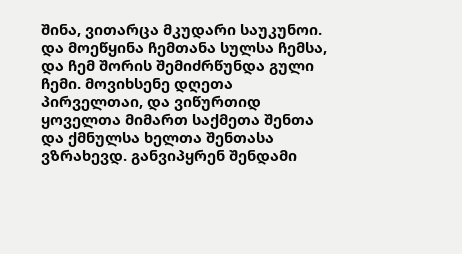შინა, ვითარცა მკუდარი საუკუნოი. და მოეწყინა ჩემთანა სულსა ჩემსა, და ჩემ შორის შემიძრწუნდა გული ჩემი. მოვიხსენე დღეთა პირველთაი, და ვიწურთიდ ყოველთა მიმართ საქმეთა შენთა და ქმნულსა ხელთა შენთასა ვზრახევდ. განვიპყრენ შენდამი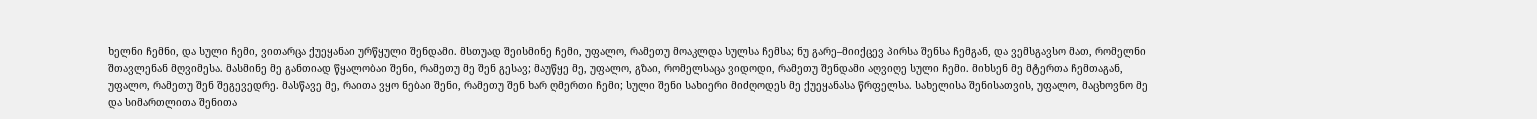ხელნი ჩემნი, და სული ჩემი, ვითარცა ქუეყანაი ურწყული შენდამი. მსთუად შეისმინე ჩემი, უფალო, რამეთუ მოაკლდა სულსა ჩემსა; ნუ გარე–მიიქცევ პირსა შენსა ჩემგან, და ვემსგავსო მათ, რომელნი შთავლენან მღვიმესა. მასმინე მე განთიად წყალობაი შენი, რამეთუ მე შენ გესავ; მაუწყე მე, უფალო, გზაი, რომელსაცა ვიდოდი, რამეთუ შენდამი აღვიღე სული ჩემი. მიხსენ მე მტერთა ჩემთაგან, უფალო, რამეთუ შენ შეგევედრე. მასწავე მე, რაითა ვყო ნებაი შენი, რამეთუ შენ ხარ ღმერთი ჩემი; სული შენი სახიერი მიძღოდეს მე ქუეყანასა წრფელსა. სახელისა შენისათვის, უფალო, მაცხოვნო მე და სიმართლითა შენითა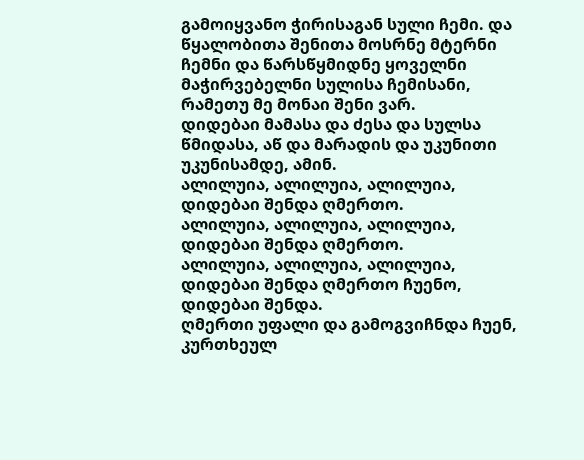გამოიყვანო ჭირისაგან სული ჩემი. და წყალობითა შენითა მოსრნე მტერნი ჩემნი და წარსწყმიდნე ყოველნი მაჭირვებელნი სულისა ჩემისანი, რამეთუ მე მონაი შენი ვარ.
დიდებაი მამასა და ძესა და სულსა წმიდასა, აწ და მარადის და უკუნითი უკუნისამდე, ამინ.
ალილუია, ალილუია, ალილუია, დიდებაი შენდა ღმერთო.
ალილუია, ალილუია, ალილუია, დიდებაი შენდა ღმერთო.
ალილუია, ალილუია, ალილუია, დიდებაი შენდა ღმერთო ჩუენო, დიდებაი შენდა.
ღმერთი უფალი და გამოგვიჩნდა ჩუენ, კურთხეულ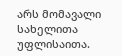არს მომავალი სახელითა უფლისაითა.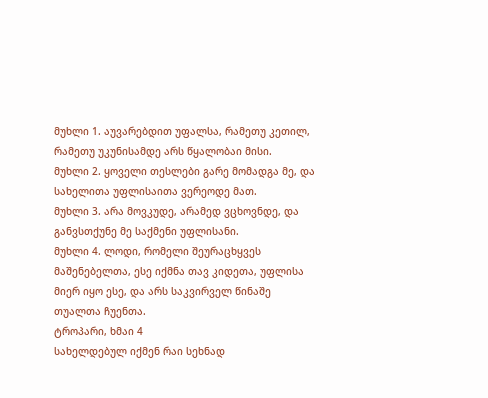მუხლი 1. აუვარებდით უფალსა, რამეთუ კეთილ, რამეთუ უკუნისამდე არს წყალობაი მისი.
მუხლი 2. ყოველი თესლები გარე მომადგა მე, და სახელითა უფლისაითა ვერეოდე მათ.
მუხლი 3. არა მოვკუდე, არამედ ვცხოვნდე, და განვსთქუნე მე საქმენი უფლისანი.
მუხლი 4. ლოდი, რომელი შეურაცხყვეს მაშენებელთა, ესე იქმნა თავ კიდეთა, უფლისა მიერ იყო ესე, და არს საკვირველ წინაშე თუალთა ჩუენთა.
ტროპარი, ხმაი 4
სახელდებულ იქმენ რაი სეხნად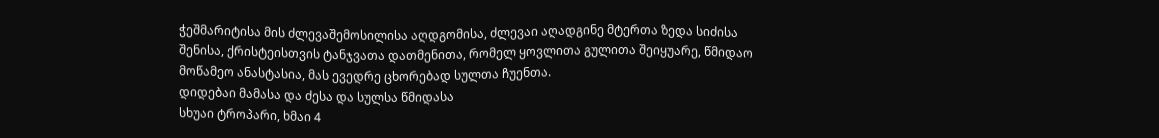ჭეშმარიტისა მის ძლევაშემოსილისა აღდგომისა, ძლევაი აღადგინე მტერთა ზედა სიძისა შენისა, ქრისტეისთვის ტანჯვათა დათმენითა, რომელ ყოვლითა გულითა შეიყუარე, წმიდაო მოწამეო ანასტასია, მას ევედრე ცხორებად სულთა ჩუენთა.
დიდებაი მამასა და ძესა და სულსა წმიდასა
სხუაი ტროპარი, ხმაი 4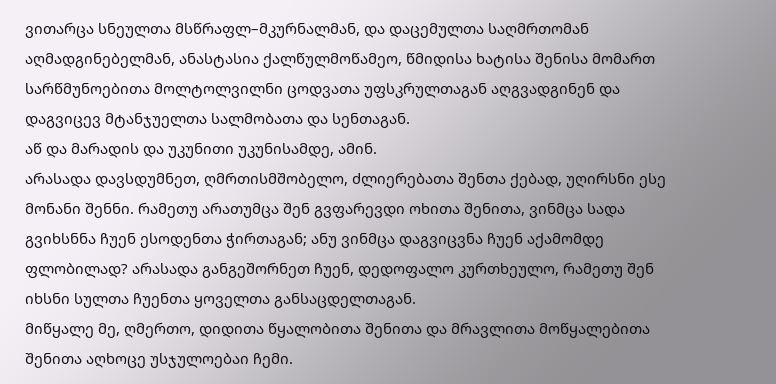ვითარცა სნეულთა მსწრაფლ–მკურნალმან, და დაცემულთა საღმრთომან აღმადგინებელმან, ანასტასია ქალწულმოწამეო, წმიდისა ხატისა შენისა მომართ სარწმუნოებითა მოლტოლვილნი ცოდვათა უფსკრულთაგან აღგვადგინენ და დაგვიცევ მტანჯუელთა სალმობათა და სენთაგან.
აწ და მარადის და უკუნითი უკუნისამდე, ამინ.
არასადა დავსდუმნეთ, ღმრთისმშობელო, ძლიერებათა შენთა ქებად, უღირსნი ესე მონანი შენნი. რამეთუ არათუმცა შენ გვფარევდი ოხითა შენითა, ვინმცა სადა გვიხსნნა ჩუენ ესოდენთა ჭირთაგან; ანუ ვინმცა დაგვიცვნა ჩუენ აქამომდე ფლობილად? არასადა განგეშორნეთ ჩუენ, დედოფალო კურთხეულო, რამეთუ შენ იხსნი სულთა ჩუენთა ყოველთა განსაცდელთაგან.
მიწყალე მე, ღმერთო, დიდითა წყალობითა შენითა და მრავლითა მოწყალებითა შენითა აღხოცე უსჯულოებაი ჩემი.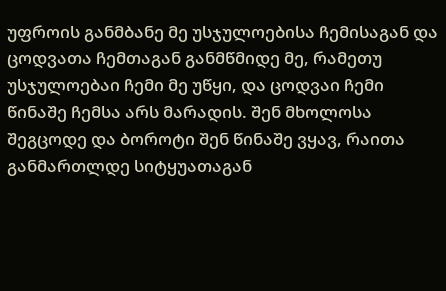უფროის განმბანე მე უსჯულოებისა ჩემისაგან და ცოდვათა ჩემთაგან განმწმიდე მე, რამეთუ უსჯულოებაი ჩემი მე უწყი, და ცოდვაი ჩემი წინაშე ჩემსა არს მარადის. შენ მხოლოსა შეგცოდე და ბოროტი შენ წინაშე ვყავ, რაითა განმართლდე სიტყუათაგან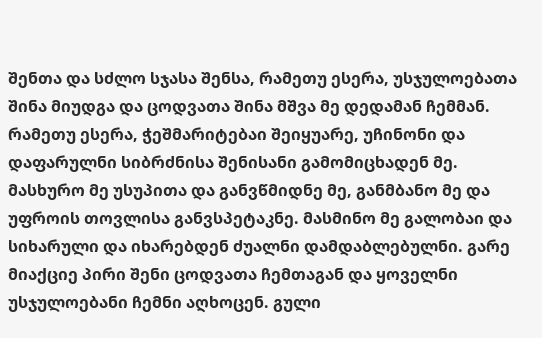შენთა და სძლო სჯასა შენსა, რამეთუ ესერა, უსჯულოებათა შინა მიუდგა და ცოდვათა შინა მშვა მე დედამან ჩემმან. რამეთუ ესერა, ჭეშმარიტებაი შეიყუარე, უჩინონი და დაფარულნი სიბრძნისა შენისანი გამომიცხადენ მე. მასხურო მე უსუპითა და განვწმიდნე მე, განმბანო მე და უფროის თოვლისა განვსპეტაკნე. მასმინო მე გალობაი და სიხარული და იხარებდენ ძუალნი დამდაბლებულნი. გარე მიაქციე პირი შენი ცოდვათა ჩემთაგან და ყოველნი უსჯულოებანი ჩემნი აღხოცენ. გული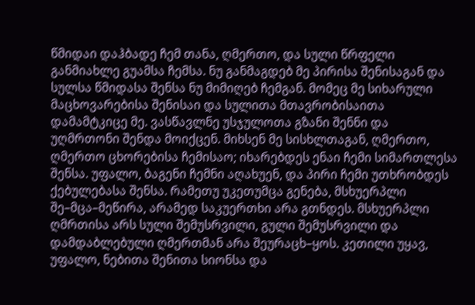წმიდაი დაჰბადე ჩემ თანა, ღმერთო, და სული წრფელი განმიახლე გუამსა ჩემსა. ნუ განმაგდებ მე პირისა შენისაგან და სულსა წმიდასა შენსა ნუ მიმიღებ ჩემგან. მომეც მე სიხარული მაცხოვარებისა შენისაი და სულითა მთავრობისაითა დამამტკიცე მე. ვასწავლნე უსჯულოთა გზანი შენნი და უღმრთონი შენდა მოიქცენ. მიხსენ მე სისხლთაგან, ღმერთო, ღმერთო ცხორებისა ჩემისაო; იხარებდეს ენაი ჩემი სიმართლესა შენსა. უფალო, ბაგენი ჩემნი აღახუენ, და პირი ჩემი უთხრობდეს ქებულებასა შენსა. რამეთუ უკეთუმცა გენება, მსხუერპლი შე–მცა–მეწირა, არამედ საკუერთხი არა გთნდეს. მსხუერპლი ღმრთისა არს სული შემუსრვილი, გული შემუსრვილი და დამდაბლებული ღმერთმან არა შეურაცხ–ყოს. კეთილი უყავ, უფალო, ნებითა შენითა სიონსა და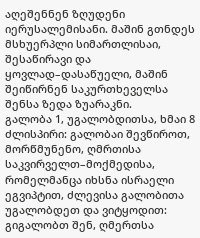აღეშენნენ ზღუდენი იერუსალემისანი. მაშინ გთნდეს მსხუერპლი სიმართლისაი, შესაწირავი და ყოვლად–დასაწუელი, მაშინ შეიწირნენ საკურთხეველსა შენსა ზედა ზუარაკნი.
გალობა 1, უგალობდითსა, ხმაი 8
ძლისპირი: გალობაი შევწიროთ, მორწმუნენო, ღმრთისა საკვირველთ–მოქმედისა, რომელმანცა იხსნა ისრაელი ეგვიპტით, ძლევისა გალობითა უგალობდეთ და ვიტყოდით: გიგალობთ შენ, ღმერთსა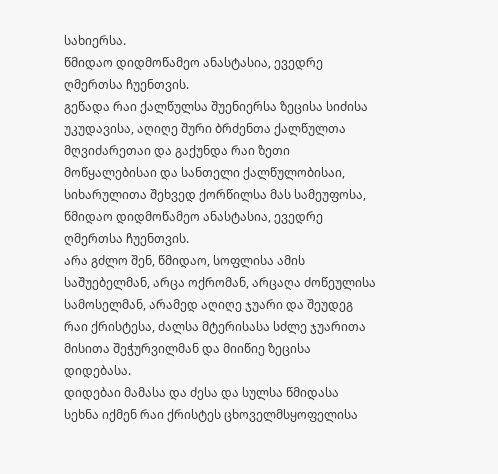სახიერსა.
წმიდაო დიდმოწამეო ანასტასია, ევედრე ღმერთსა ჩუენთვის.
გეწადა რაი ქალწულსა შუენიერსა ზეცისა სიძისა უკუდავისა, აღიღე შური ბრძენთა ქალწულთა მღვიძარეთაი და გაქუნდა რაი ზეთი მოწყალებისაი და სანთელი ქალწულობისაი, სიხარულითა შეხვედ ქორწილსა მას სამეუფოსა,
წმიდაო დიდმოწამეო ანასტასია, ევედრე ღმერთსა ჩუენთვის.
არა გძლო შენ, წმიდაო, სოფლისა ამის საშუებელმან, არცა ოქრომან, არცაღა ძოწეულისა სამოსელმან, არამედ აღიღე ჯუარი და შეუდეგ რაი ქრისტესა, ძალსა მტერისასა სძლე ჯუარითა მისითა შეჭურვილმან და მიიწიე ზეცისა დიდებასა.
დიდებაი მამასა და ძესა და სულსა წმიდასა
სეხნა იქმენ რაი ქრისტეს ცხოველმსყოფელისა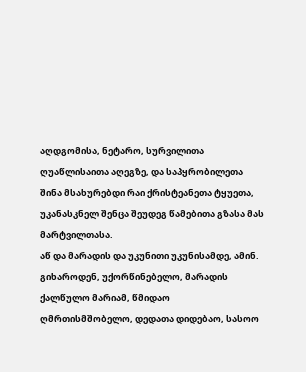აღდგომისა, ნეტარო, სურვილითა ღუაწლისაითა აღეგზე, და საპყრობილეთა შინა მსახურებდი რაი ქრისტეანეთა ტყუეთა, უკანასკნელ შენცა შეუდეგ წამებითა გზასა მას მარტვილთასა.
აწ და მარადის და უკუნითი უკუნისამდე, ამინ.
გიხაროდენ, უქორწინებელო, მარადის ქალწულო მარიამ, წმიდაო ღმრთისმშობელო, დედათა დიდებაო, სასოო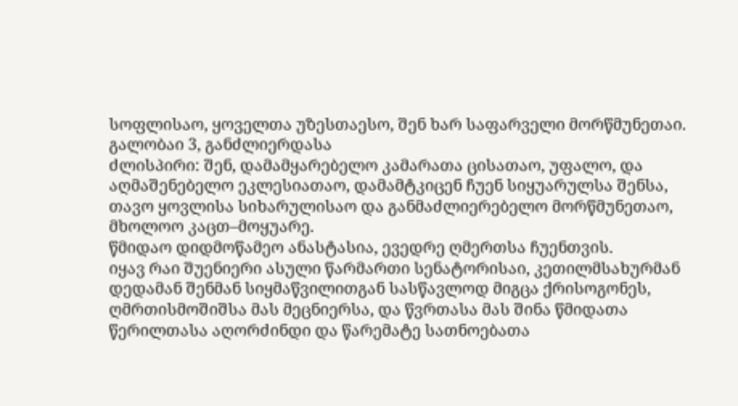სოფლისაო, ყოველთა უზესთაესო, შენ ხარ საფარველი მორწმუნეთაი.
გალობაი 3, განძლიერდასა
ძლისპირი: შენ, დამამყარებელო კამარათა ცისათაო, უფალო, და აღმაშენებელო ეკლესიათაო, დამამტკიცენ ჩუენ სიყუარულსა შენსა, თავო ყოვლისა სიხარულისაო და განმაძლიერებელო მორწმუნეთაო, მხოლოო კაცთ–მოყუარე.
წმიდაო დიდმოწამეო ანასტასია, ევედრე ღმერთსა ჩუენთვის.
იყავ რაი შუენიერი ასული წარმართი სენატორისაი, კეთილმსახურმან დედამან შენმან სიყმაწვილითგან სასწავლოდ მიგცა ქრისოგონეს, ღმრთისმოშიშსა მას მეცნიერსა, და წვრთასა მას შინა წმიდათა წერილთასა აღორძინდი და წარემატე სათნოებათა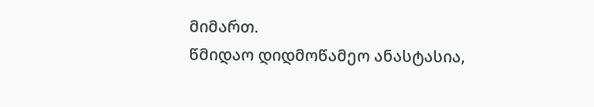მიმართ.
წმიდაო დიდმოწამეო ანასტასია,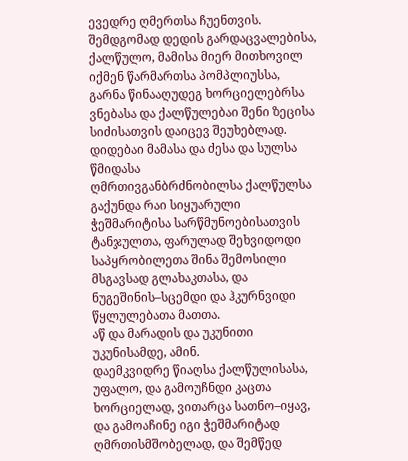ევედრე ღმერთსა ჩუენთვის.
შემდგომად დედის გარდაცვალებისა, ქალწულო, მამისა მიერ მითხოვილ იქმენ წარმართსა პომპლიუსსა, გარნა წინააღუდეგ ხორციელებრსა ვნებასა და ქალწულებაი შენი ზეცისა სიძისათვის დაიცევ შეუხებლად.
დიდებაი მამასა და ძესა და სულსა წმიდასა
ღმრთივგანბრძნობილსა ქალწულსა გაქუნდა რაი სიყუარული ჭეშმარიტისა სარწმუნოებისათვის ტანჯულთა, ფარულად შეხვიდოდი საპყრობილეთა შინა შემოსილი მსგავსად გლახაკთასა, და ნუგეშინის–სცემდი და ჰკურნვიდი წყლულებათა მათთა.
აწ და მარადის და უკუნითი უკუნისამდე, ამინ.
დაემკვიდრე წიაღსა ქალწულისასა, უფალო, და გამოუჩნდი კაცთა ხორციელად, ვითარცა სათნო–იყავ, და გამოაჩინე იგი ჭეშმარიტად ღმრთისმშობელად, და შემწედ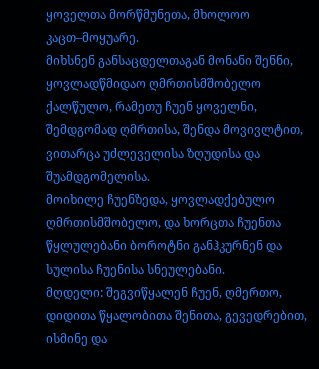ყოველთა მორწმუნეთა, მხოლოო კაცთ–მოყუარე.
მიხსნენ განსაცდელთაგან მონანი შენნი, ყოვლადწმიდაო ღმრთისმშობელო ქალწულო, რამეთუ ჩუენ ყოველნი, შემდგომად ღმრთისა, შენდა მოვივლტით, ვითარცა უძლეველისა ზღუდისა და შუამდგომელისა.
მოიხილე ჩუენზედა, ყოვლადქებულო ღმრთისმშობელო, და ხორცთა ჩუენთა წყლულებანი ბოროტნი განჰკურნენ და სულისა ჩუენისა სნეულებანი.
მღდელი: შეგვიწყალენ ჩუენ, ღმერთო, დიდითა წყალობითა შენითა, გევედრებით, ისმინე და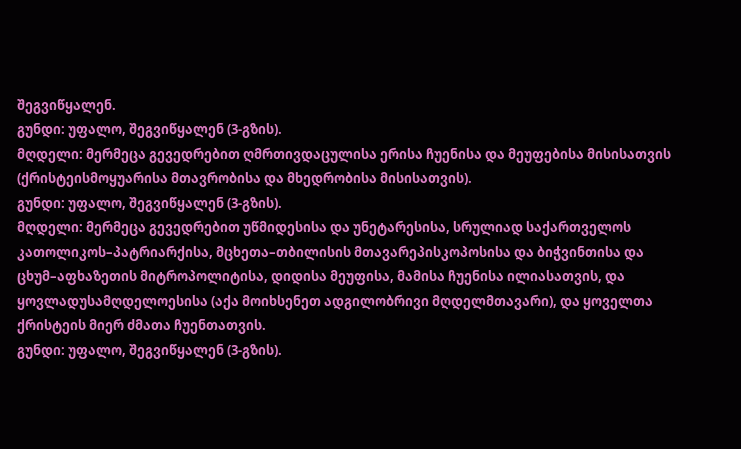შეგვიწყალენ.
გუნდი: უფალო, შეგვიწყალენ (3-გზის).
მღდელი: მერმეცა გევედრებით ღმრთივდაცულისა ერისა ჩუენისა და მეუფებისა მისისათვის (ქრისტეისმოყუარისა მთავრობისა და მხედრობისა მისისათვის).
გუნდი: უფალო, შეგვიწყალენ (3-გზის).
მღდელი: მერმეცა გევედრებით უწმიდესისა და უნეტარესისა, სრულიად საქართველოს კათოლიკოს–პატრიარქისა, მცხეთა–თბილისის მთავარეპისკოპოსისა და ბიჭვინთისა და ცხუმ–აფხაზეთის მიტროპოლიტისა, დიდისა მეუფისა, მამისა ჩუენისა ილიასათვის, და ყოვლადუსამღდელოესისა (აქა მოიხსენეთ ადგილობრივი მღდელმთავარი), და ყოველთა ქრისტეის მიერ ძმათა ჩუენთათვის.
გუნდი: უფალო, შეგვიწყალენ (3-გზის).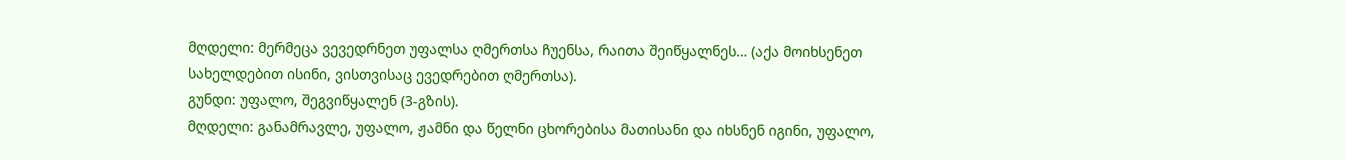მღდელი: მერმეცა ვევედრნეთ უფალსა ღმერთსა ჩუენსა, რაითა შეიწყალნეს… (აქა მოიხსენეთ სახელდებით ისინი, ვისთვისაც ევედრებით ღმერთსა).
გუნდი: უფალო, შეგვიწყალენ (3-გზის).
მღდელი: განამრავლე, უფალო, ჟამნი და წელნი ცხორებისა მათისანი და იხსნენ იგინი, უფალო,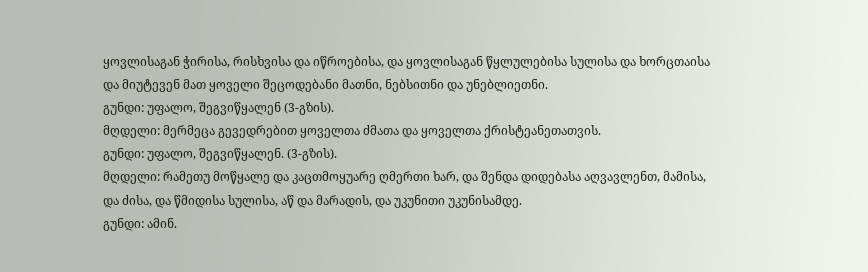ყოვლისაგან ჭირისა, რისხვისა და იწროებისა, და ყოვლისაგან წყლულებისა სულისა და ხორცთაისა და მიუტევენ მათ ყოველი შეცოდებანი მათნი, ნებსითნი და უნებლიეთნი.
გუნდი: უფალო, შეგვიწყალენ (3-გზის).
მღდელი: მერმეცა გევედრებით ყოველთა ძმათა და ყოველთა ქრისტეანეთათვის.
გუნდი: უფალო, შეგვიწყალენ. (3-გზის).
მღდელი: რამეთუ მოწყალე და კაცთმოყუარე ღმერთი ხარ, და შენდა დიდებასა აღვავლენთ, მამისა, და ძისა, და წმიდისა სულისა, აწ და მარადის, და უკუნითი უკუნისამდე.
გუნდი: ამინ.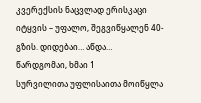კვერექსის ნაცვლად ერისკაცი იტყვის – უფალო, შეგვიწყალენ 40-გზის. დიდებაი… აწდა…
წარდგომაი, ხმაი 1
სურვილითა უფლისაითა მოიწყლა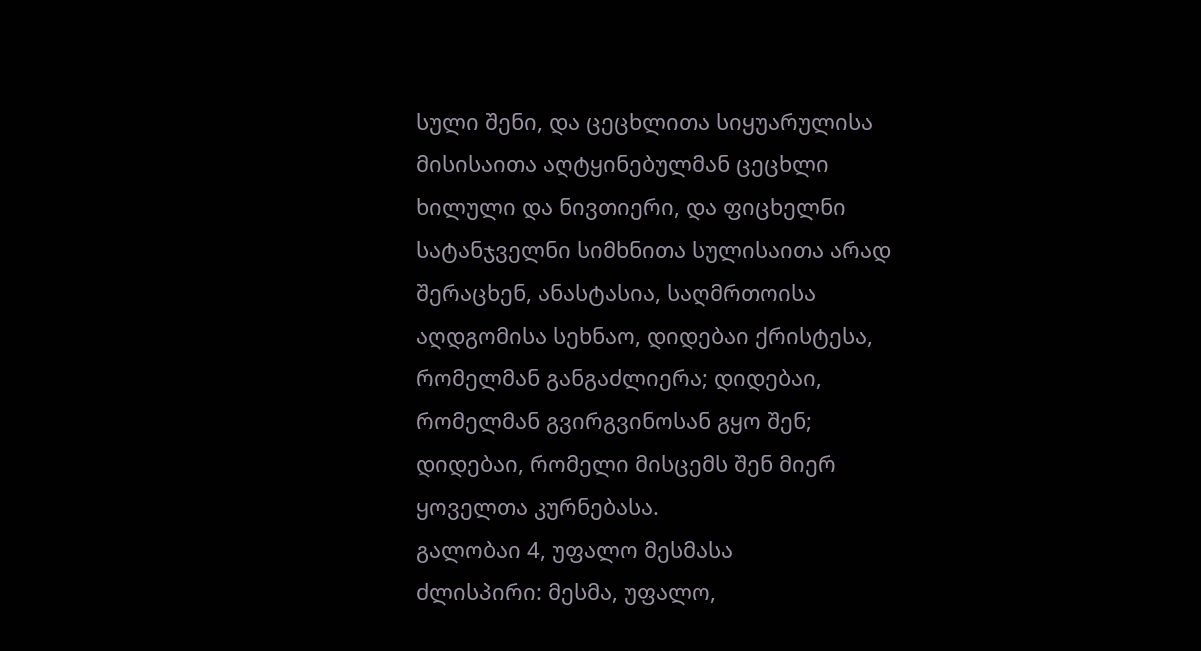სული შენი, და ცეცხლითა სიყუარულისა მისისაითა აღტყინებულმან ცეცხლი ხილული და ნივთიერი, და ფიცხელნი სატანჯველნი სიმხნითა სულისაითა არად შერაცხენ, ანასტასია, საღმრთოისა აღდგომისა სეხნაო, დიდებაი ქრისტესა, რომელმან განგაძლიერა; დიდებაი, რომელმან გვირგვინოსან გყო შენ; დიდებაი, რომელი მისცემს შენ მიერ ყოველთა კურნებასა.
გალობაი 4, უფალო მესმასა
ძლისპირი: მესმა, უფალო,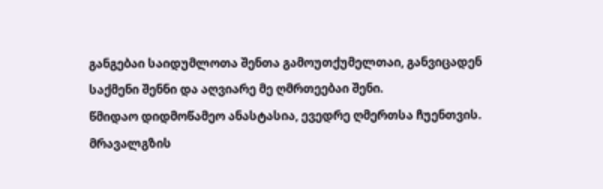განგებაი საიდუმლოთა შენთა გამოუთქუმელთაი, განვიცადენ საქმენი შენნი და აღვიარე მე ღმრთეებაი შენი.
წმიდაო დიდმოწამეო ანასტასია, ევედრე ღმერთსა ჩუენთვის.
მრავალგზის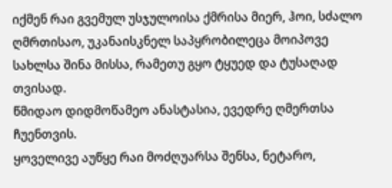იქმენ რაი გვემულ უსჯულოისა ქმრისა მიერ, ჰოი, სძალო ღმრთისაო, უკანაისკნელ საპყრობილეცა მოიპოვე სახლსა შინა მისსა, რამეთუ გყო ტყუედ და ტუსაღად თვისად.
წმიდაო დიდმოწამეო ანასტასია, ევედრე ღმერთსა ჩუენთვის.
ყოველივე აუწყე რაი მოძღუარსა შენსა, ნეტარო,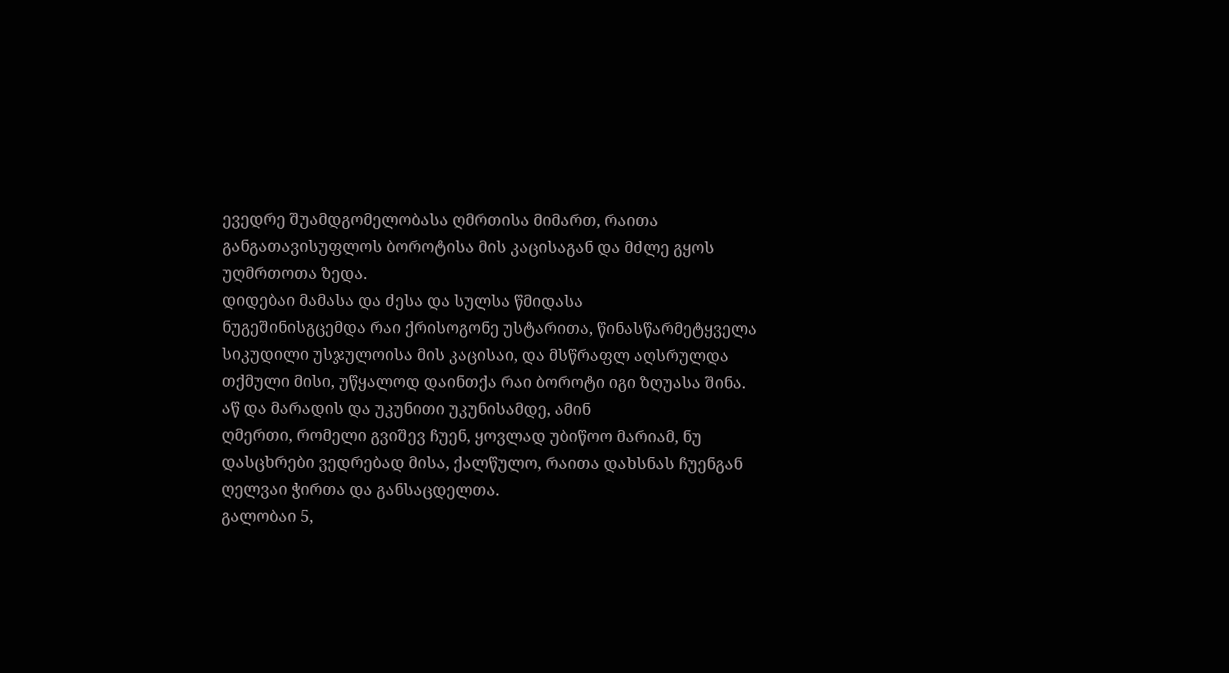ევედრე შუამდგომელობასა ღმრთისა მიმართ, რაითა განგათავისუფლოს ბოროტისა მის კაცისაგან და მძლე გყოს უღმრთოთა ზედა.
დიდებაი მამასა და ძესა და სულსა წმიდასა
ნუგეშინისგცემდა რაი ქრისოგონე უსტარითა, წინასწარმეტყველა სიკუდილი უსჯულოისა მის კაცისაი, და მსწრაფლ აღსრულდა თქმული მისი, უწყალოდ დაინთქა რაი ბოროტი იგი ზღუასა შინა.
აწ და მარადის და უკუნითი უკუნისამდე, ამინ
ღმერთი, რომელი გვიშევ ჩუენ, ყოვლად უბიწოო მარიამ, ნუ დასცხრები ვედრებად მისა, ქალწულო, რაითა დახსნას ჩუენგან ღელვაი ჭირთა და განსაცდელთა.
გალობაი 5,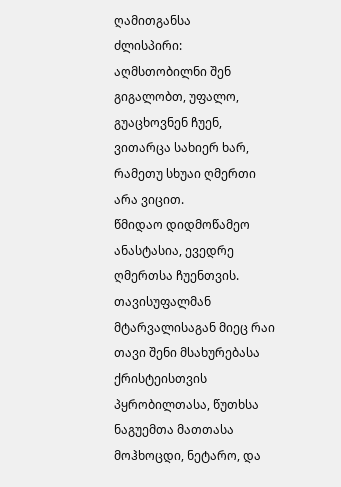ღამითგანსა
ძლისპირი: აღმსთობილნი შენ გიგალობთ, უფალო, გუაცხოვნენ ჩუენ, ვითარცა სახიერ ხარ, რამეთუ სხუაი ღმერთი არა ვიცით.
წმიდაო დიდმოწამეო ანასტასია, ევედრე ღმერთსა ჩუენთვის.
თავისუფალმან მტარვალისაგან მიეც რაი თავი შენი მსახურებასა ქრისტეისთვის პყრობილთასა, წუთხსა ნაგუემთა მათთასა მოჰხოცდი, ნეტარო, და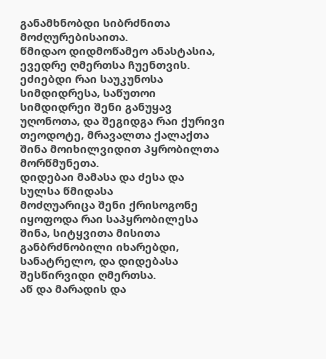განამხნობდი სიბრძნითა მოძღურებისაითა.
წმიდაო დიდმოწამეო ანასტასია, ევედრე ღმერთსა ჩუენთვის.
ეძიებდი რაი საუკუნოსა სიმდიდრესა, საწუთოი სიმდიდრეი შენი განუყავ უღონოთა, და შეგიდგა რაი ქურივი თეოდოტე, მრავალთა ქალაქთა შინა მოიხილვიდით პყრობილთა მორწმუნეთა.
დიდებაი მამასა და ძესა და სულსა წმიდასა
მოძღუარიცა შენი ქრისოგონე იყოფოდა რაი საპყრობილესა შინა, სიტყვითა მისითა განბრძნობილი იხარებდი, სანატრელო, და დიდებასა შესწირვიდი ღმერთსა.
აწ და მარადის და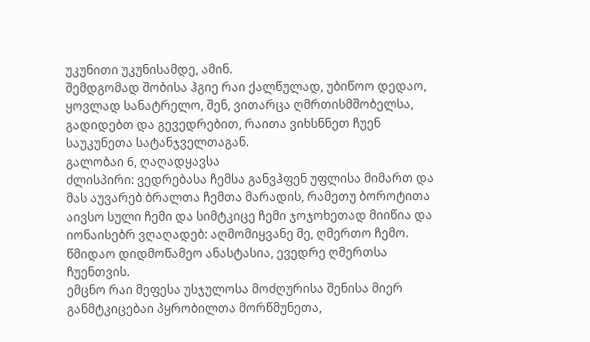უკუნითი უკუნისამდე, ამინ.
შემდგომად შობისა ჰგიე რაი ქალწულად, უბიწოო დედაო, ყოვლად სანატრელო, შენ, ვითარცა ღმრთისმშობელსა, გადიდებთ და გევედრებით, რაითა ვიხსნნეთ ჩუენ საუკუნეთა სატანჯველთაგან.
გალობაი 6, ღაღადყავსა
ძლისპირი: ვედრებასა ჩემსა განვჰფენ უფლისა მიმართ და მას აუვარებ ბრალთა ჩემთა მარადის, რამეთუ ბოროტითა აივსო სული ჩემი და სიმტკიცე ჩემი ჯოჯოხეთად მიიწია და იონაისებრ ვღაღადებ: აღმომიყვანე მე, ღმერთო ჩემო.
წმიდაო დიდმოწამეო ანასტასია, ევედრე ღმერთსა ჩუენთვის.
ემცნო რაი მეფესა უსჯულოსა მოძღურისა შენისა მიერ განმტკიცებაი პყრობილთა მორწმუნეთა,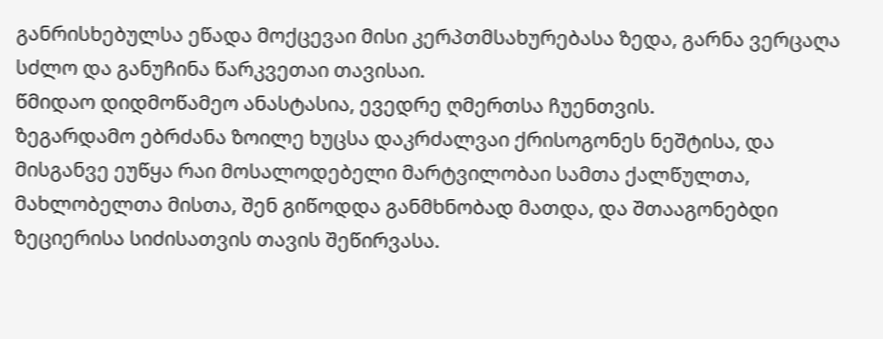განრისხებულსა ეწადა მოქცევაი მისი კერპთმსახურებასა ზედა, გარნა ვერცაღა სძლო და განუჩინა წარკვეთაი თავისაი.
წმიდაო დიდმოწამეო ანასტასია, ევედრე ღმერთსა ჩუენთვის.
ზეგარდამო ებრძანა ზოილე ხუცსა დაკრძალვაი ქრისოგონეს ნეშტისა, და მისგანვე ეუწყა რაი მოსალოდებელი მარტვილობაი სამთა ქალწულთა, მახლობელთა მისთა, შენ გიწოდდა განმხნობად მათდა, და შთააგონებდი ზეციერისა სიძისათვის თავის შეწირვასა.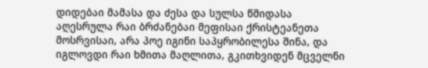დიდებაი მამასა და ძესა და სულსა წმიდასა
აღესრულა რაი ბრძანებაი მეფისაი ქრისტეანეთა მოსრვისაი, არა პოე იგინი საპყრობილესა შინა, და იგლოვდი რაი ხმითა მაღლითა, გკითხვიდენ მცველნი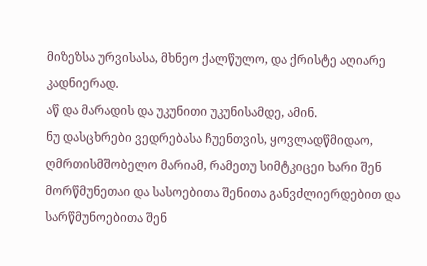მიზეზსა ურვისასა, მხნეო ქალწულო, და ქრისტე აღიარე კადნიერად.
აწ და მარადის და უკუნითი უკუნისამდე, ამინ.
ნუ დასცხრები ვედრებასა ჩუენთვის, ყოვლადწმიდაო, ღმრთისმშობელო მარიამ, რამეთუ სიმტკიცეი ხარი შენ მორწმუნეთაი და სასოებითა შენითა განვძლიერდებით და სარწმუნოებითა შენ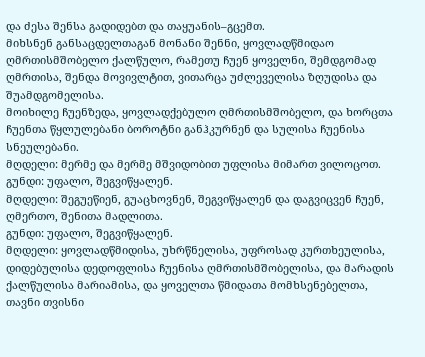და ძესა შენსა გადიდებთ და თაყუანის–გცემთ.
მიხსნენ განსაცდელთაგან მონანი შენნი, ყოვლადწმიდაო ღმრთისმშობელო ქალწულო, რამეთუ ჩუენ ყოველნი, შემდგომად ღმრთისა, შენდა მოვივლტით, ვითარცა უძლეველისა ზღუდისა და შუამდგომელისა.
მოიხილე ჩუენზედა, ყოვლადქებულო ღმრთისმშობელო, და ხორცთა ჩუენთა წყლულებანი ბოროტნი განჰკურნენ და სულისა ჩუენისა სნეულებანი.
მღდელი: მერმე და მერმე მშვიდობით უფლისა მიმართ ვილოცოთ.
გუნდი: უფალო, შეგვიწყალენ.
მღდელი: შეგუეწიენ, გუაცხოვნენ, შეგვიწყალენ და დაგვიცვენ ჩუენ, ღმერთო, შენითა მადლითა.
გუნდი: უფალო, შეგვიწყალენ.
მღდელი: ყოვლადწმიდისა, უხრწნელისა, უფროსად კურთხეულისა, დიდებულისა დედოფლისა ჩუენისა ღმრთისმშობელისა, და მარადის ქალწულისა მარიამისა, და ყოველთა წმიდათა მომხსენებელთა, თავნი თვისნი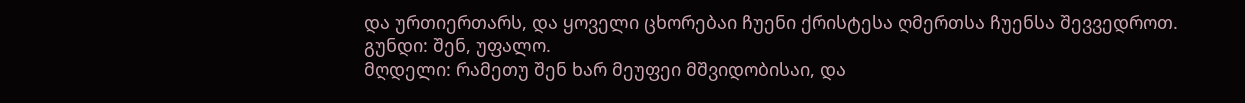და ურთიერთარს, და ყოველი ცხორებაი ჩუენი ქრისტესა ღმერთსა ჩუენსა შევვედროთ.
გუნდი: შენ, უფალო.
მღდელი: რამეთუ შენ ხარ მეუფეი მშვიდობისაი, და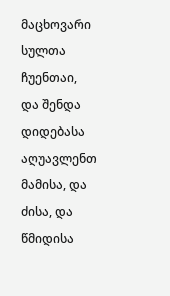მაცხოვარი სულთა ჩუენთაი, და შენდა დიდებასა აღუავლენთ მამისა, და ძისა, და წმიდისა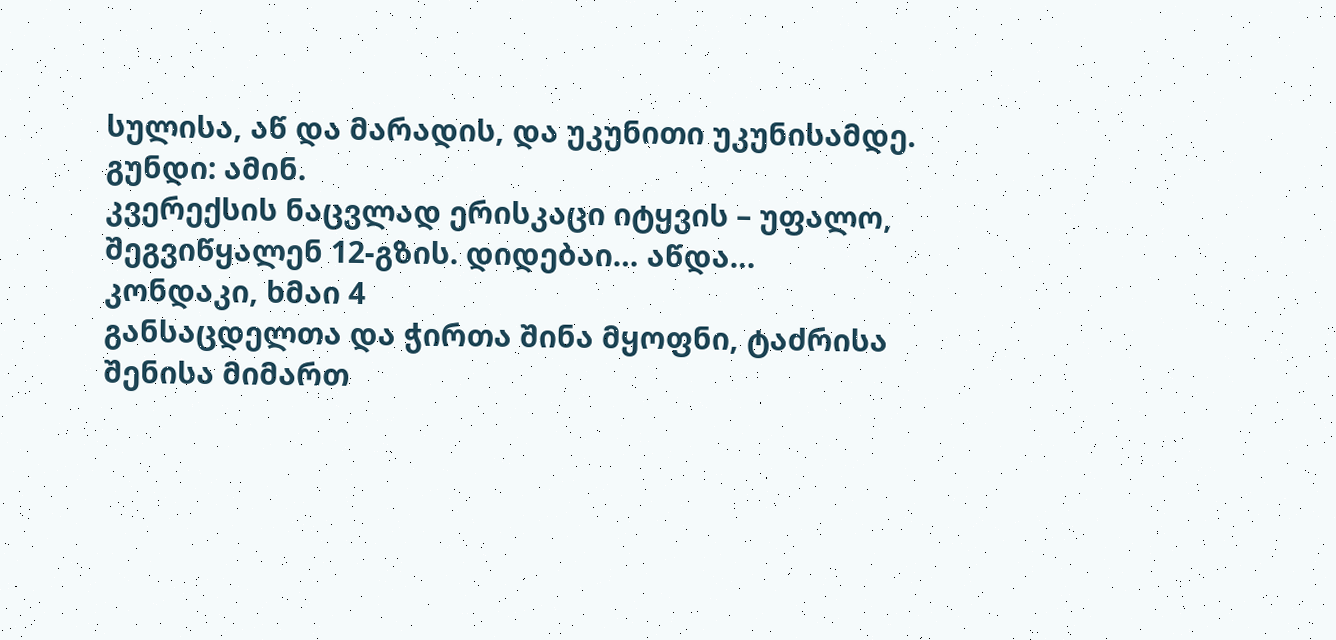სულისა, აწ და მარადის, და უკუნითი უკუნისამდე.
გუნდი: ამინ.
კვერექსის ნაცვლად ერისკაცი იტყვის – უფალო, შეგვიწყალენ 12-გზის. დიდებაი… აწდა…
კონდაკი, ხმაი 4
განსაცდელთა და ჭირთა შინა მყოფნი, ტაძრისა შენისა მიმართ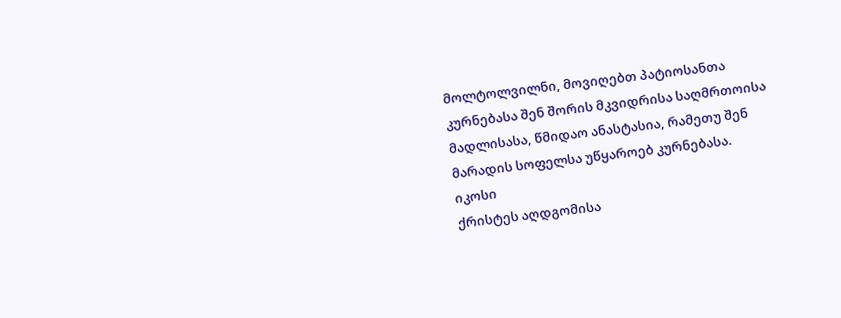მოლტოლვილნი, მოვიღებთ პატიოსანთა კურნებასა შენ შორის მკვიდრისა საღმრთოისა მადლისასა, წმიდაო ანასტასია, რამეთუ შენ მარადის სოფელსა უწყაროებ კურნებასა.
იკოსი
ქრისტეს აღდგომისა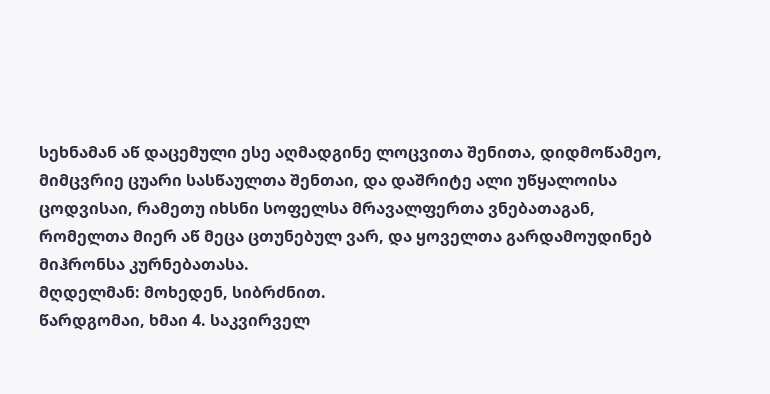სეხნამან აწ დაცემული ესე აღმადგინე ლოცვითა შენითა, დიდმოწამეო, მიმცვრიე ცუარი სასწაულთა შენთაი, და დაშრიტე ალი უწყალოისა ცოდვისაი, რამეთუ იხსნი სოფელსა მრავალფერთა ვნებათაგან, რომელთა მიერ აწ მეცა ცთუნებულ ვარ, და ყოველთა გარდამოუდინებ მიჰრონსა კურნებათასა.
მღდელმან: მოხედენ, სიბრძნით.
წარდგომაი, ხმაი 4. საკვირველ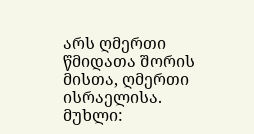არს ღმერთი წმიდათა შორის მისთა, ღმერთი ისრაელისა.
მუხლი: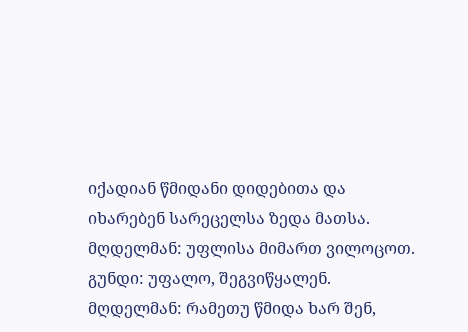იქადიან წმიდანი დიდებითა და იხარებენ სარეცელსა ზედა მათსა.
მღდელმან: უფლისა მიმართ ვილოცოთ.
გუნდი: უფალო, შეგვიწყალენ.
მღდელმან: რამეთუ წმიდა ხარ შენ,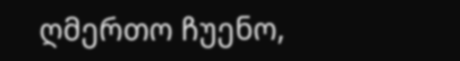ღმერთო ჩუენო,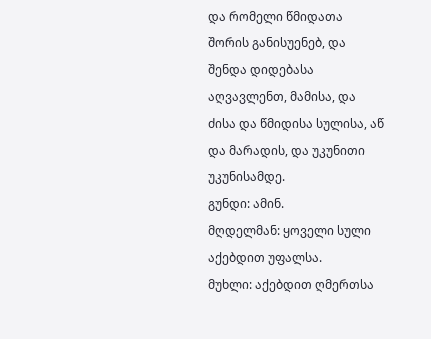და რომელი წმიდათა შორის განისუენებ, და შენდა დიდებასა აღვავლენთ, მამისა, და ძისა და წმიდისა სულისა, აწ და მარადის, და უკუნითი უკუნისამდე.
გუნდი: ამინ.
მღდელმან: ყოველი სული აქებდით უფალსა.
მუხლი: აქებდით ღმერთსა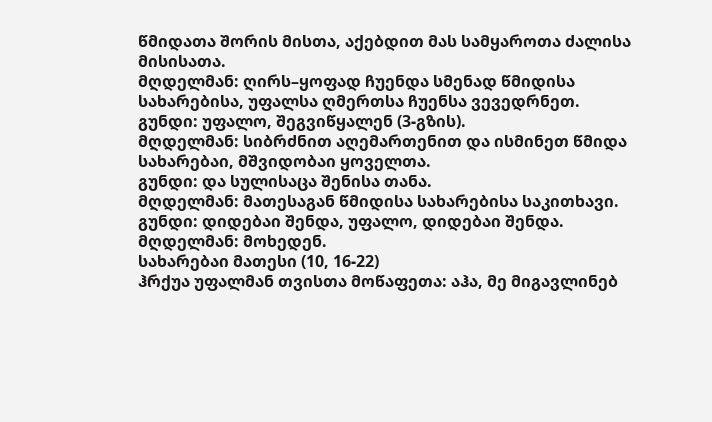წმიდათა შორის მისთა, აქებდით მას სამყაროთა ძალისა მისისათა.
მღდელმან: ღირს–ყოფად ჩუენდა სმენად წმიდისა სახარებისა, უფალსა ღმერთსა ჩუენსა ვევედრნეთ.
გუნდი: უფალო, შეგვიწყალენ (3-გზის).
მღდელმან: სიბრძნით აღემართენით და ისმინეთ წმიდა სახარებაი, მშვიდობაი ყოველთა.
გუნდი: და სულისაცა შენისა თანა.
მღდელმან: მათესაგან წმიდისა სახარებისა საკითხავი.
გუნდი: დიდებაი შენდა, უფალო, დიდებაი შენდა.
მღდელმან: მოხედენ.
სახარებაი მათესი (10, 16-22)
ჰრქუა უფალმან თვისთა მოწაფეთა: აჰა, მე მიგავლინებ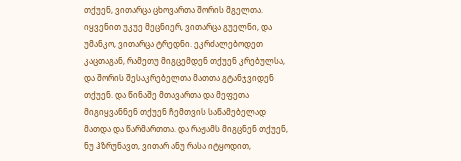თქუენ, ვითარცა ცხოვართა შორის მგელთა. იყვენით უკუე მეცნიერ, ვითარცა გუელნი, და უმანკო, ვითარცა ტრედნი. ეკრძალებოდეთ კაცთაგან, რამეთუ მიგცემდენ თქუენ კრებულსა, და შორის შესაკრებელთა მათთა გტანჯვიდენ თქუენ. და წინაშე მთავართა და მეფეთა მიგიყვანნენ თქუენ ჩემთვის საწამებელად მათდა და წარმართთა. და რაჟამს მიგცნენ თქუენ, ნუ ჰზრუნავთ, ვითარ ანუ რასა იტყოდით,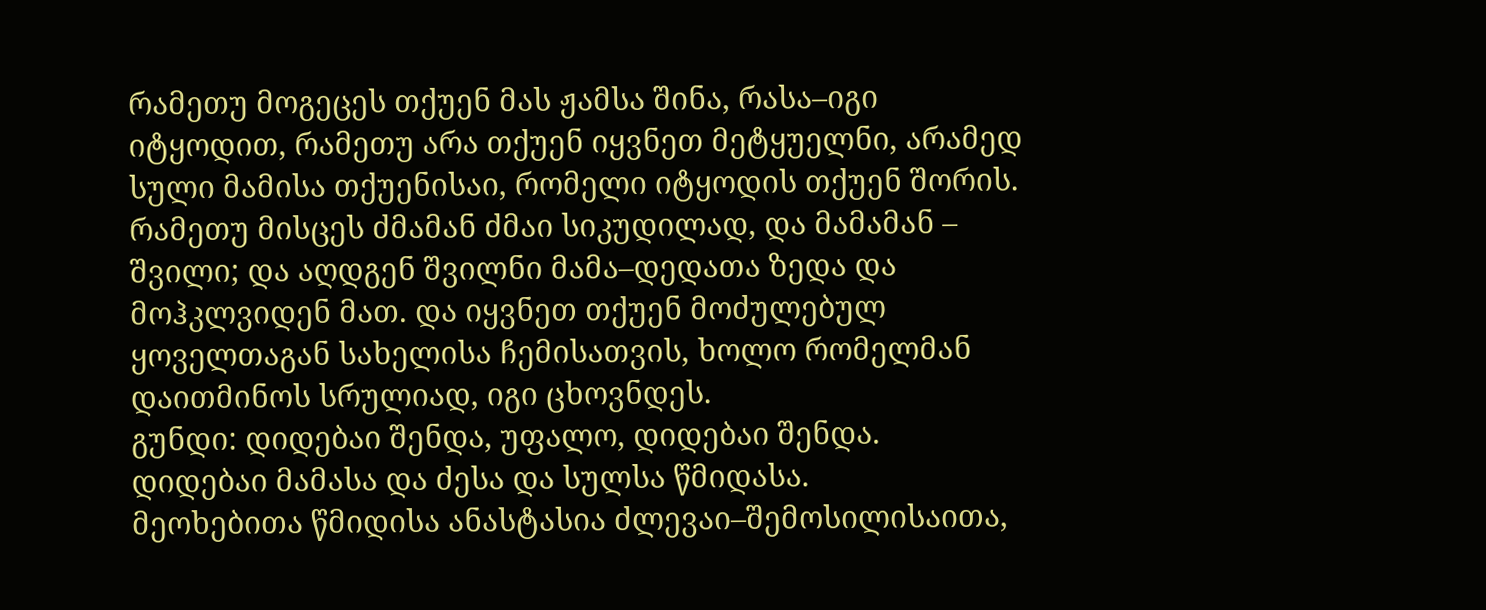რამეთუ მოგეცეს თქუენ მას ჟამსა შინა, რასა–იგი იტყოდით, რამეთუ არა თქუენ იყვნეთ მეტყუელნი, არამედ სული მამისა თქუენისაი, რომელი იტყოდის თქუენ შორის. რამეთუ მისცეს ძმამან ძმაი სიკუდილად, და მამამან – შვილი; და აღდგენ შვილნი მამა–დედათა ზედა და მოჰკლვიდენ მათ. და იყვნეთ თქუენ მოძულებულ ყოველთაგან სახელისა ჩემისათვის, ხოლო რომელმან დაითმინოს სრულიად, იგი ცხოვნდეს.
გუნდი: დიდებაი შენდა, უფალო, დიდებაი შენდა.
დიდებაი მამასა და ძესა და სულსა წმიდასა.
მეოხებითა წმიდისა ანასტასია ძლევაი–შემოსილისაითა,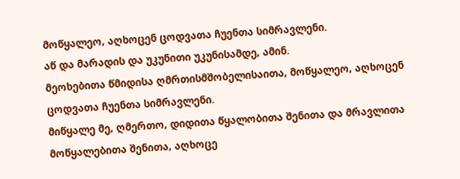მოწყალეო, აღხოცენ ცოდვათა ჩუენთა სიმრავლენი.
აწ და მარადის და უკუნითი უკუნისამდე, ამინ.
მეოხებითა წმიდისა ღმრთისმშობელისაითა, მოწყალეო, აღხოცენ ცოდვათა ჩუენთა სიმრავლენი.
მიწყალე მე, ღმერთო, დიდითა წყალობითა შენითა და მრავლითა მოწყალებითა შენითა, აღხოცე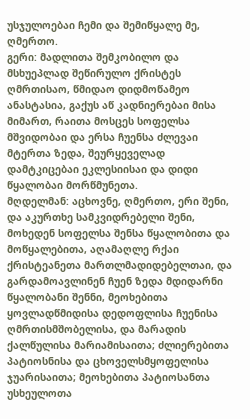უსჯულოებაი ჩემი და შემიწყალე მე, ღმერთო.
გერი: მადლითა შემკობილო და მსხუეპლად შეწირულო ქრისტეს ღმრთისაო, წმიდაო დიდმოწამეო ანასტასია, გაქუს აწ კადნიერებაი მისა მიმართ, რაითა მოსცეს სოფელსა მშვიდობაი და ერსა ჩუენსა ძლევაი მტერთა ზედა, შეურყეველად დამტკიცებაი ეკლესიისაი და დიდი წყალობაი მორწმუნეთა.
მღდელმან: აცხოვნე, ღმერთო, ერი შენი, და აკურთხე სამკვიდრებელი შენი, მოხედენ სოფელსა შენსა წყალობითა და მოწყალებითა, აღამაღლე რქაი ქრისტეანეთა მართლმადიდებელთაი, და გარდამოავლინენ ჩუენ ზედა მდიდარნი წყალობანი შენნი, მეოხებითა ყოვლადწმიდისა დედოფლისა ჩუენისა ღმრთისმშობელისა, და მარადის ქალწულისა მარიამისაითა; ძლიერებითა პატიოსნისა და ცხოველსმყოფელისა ჯუარისაითა; მეოხებითა პატიოსანთა უსხეულოთა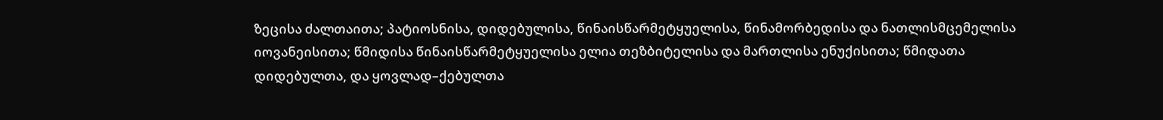ზეცისა ძალთაითა; პატიოსნისა, დიდებულისა, წინაისწარმეტყუელისა, წინამორბედისა და ნათლისმცემელისა იოვანეისითა; წმიდისა წინაისწარმეტყუელისა ელია თეზბიტელისა და მართლისა ენუქისითა; წმიდათა დიდებულთა, და ყოვლად–ქებულთა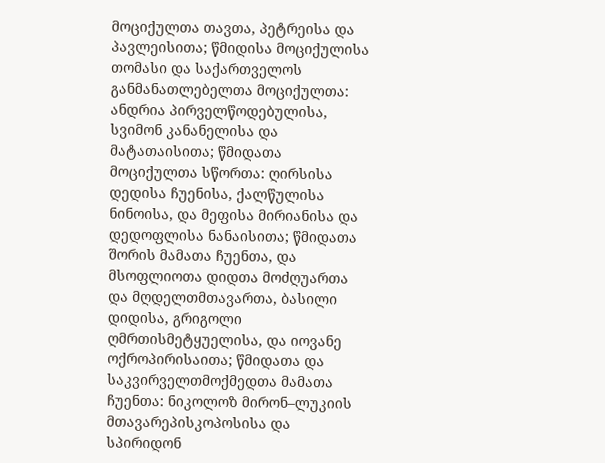მოციქულთა თავთა, პეტრეისა და პავლეისითა; წმიდისა მოციქულისა თომასი და საქართველოს განმანათლებელთა მოციქულთა: ანდრია პირველწოდებულისა, სვიმონ კანანელისა და მატათაისითა; წმიდათა მოციქულთა სწორთა: ღირსისა დედისა ჩუენისა, ქალწულისა ნინოისა, და მეფისა მირიანისა და დედოფლისა ნანაისითა; წმიდათა შორის მამათა ჩუენთა, და მსოფლიოთა დიდთა მოძღუართა და მღდელთმთავართა, ბასილი დიდისა, გრიგოლი ღმრთისმეტყუელისა, და იოვანე ოქროპირისაითა; წმიდათა და საკვირველთმოქმედთა მამათა ჩუენთა: ნიკოლოზ მირონ–ლუკიის მთავარეპისკოპოსისა და სპირიდონ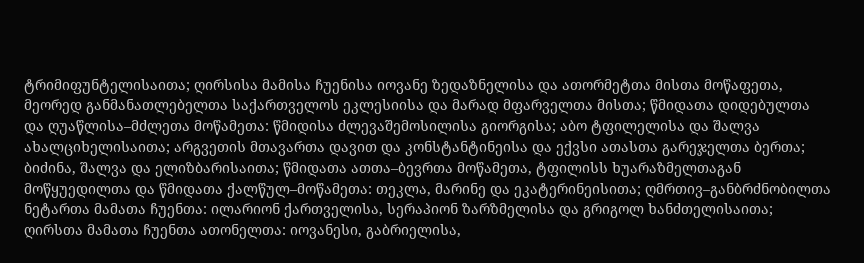ტრიმიფუნტელისაითა; ღირსისა მამისა ჩუენისა იოვანე ზედაზნელისა და ათორმეტთა მისთა მოწაფეთა, მეორედ განმანათლებელთა საქართველოს ეკლესიისა და მარად მფარველთა მისთა; წმიდათა დიდებულთა და ღუაწლისა–მძლეთა მოწამეთა: წმიდისა ძლევაშემოსილისა გიორგისა; აბო ტფილელისა და შალვა ახალციხელისაითა; არგვეთის მთავართა დავით და კონსტანტინეისა და ექვსი ათასთა გარეჯელთა ბერთა; ბიძინა, შალვა და ელიზბარისაითა; წმიდათა ათთა–ბევრთა მოწამეთა, ტფილისს ხუარაზმელთაგან მოწყუედილთა და წმიდათა ქალწულ–მოწამეთა: თეკლა, მარინე და ეკატერინეისითა; ღმრთივ–განბრძნობილთა ნეტართა მამათა ჩუენთა: ილარიონ ქართველისა, სერაპიონ ზარზმელისა და გრიგოლ ხანძთელისაითა; ღირსთა მამათა ჩუენთა ათონელთა: იოვანესი, გაბრიელისა,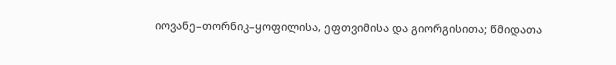იოვანე–თორნიკ–ყოფილისა, ეფთვიმისა და გიორგისითა; წმიდათა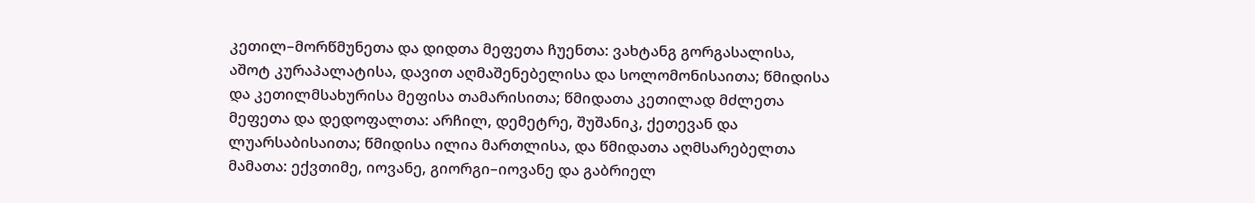კეთილ–მორწმუნეთა და დიდთა მეფეთა ჩუენთა: ვახტანგ გორგასალისა, აშოტ კურაპალატისა, დავით აღმაშენებელისა და სოლომონისაითა; წმიდისა და კეთილმსახურისა მეფისა თამარისითა; წმიდათა კეთილად მძლეთა მეფეთა და დედოფალთა: არჩილ, დემეტრე, შუშანიკ, ქეთევან და ლუარსაბისაითა; წმიდისა ილია მართლისა, და წმიდათა აღმსარებელთა მამათა: ექვთიმე, იოვანე, გიორგი–იოვანე და გაბრიელ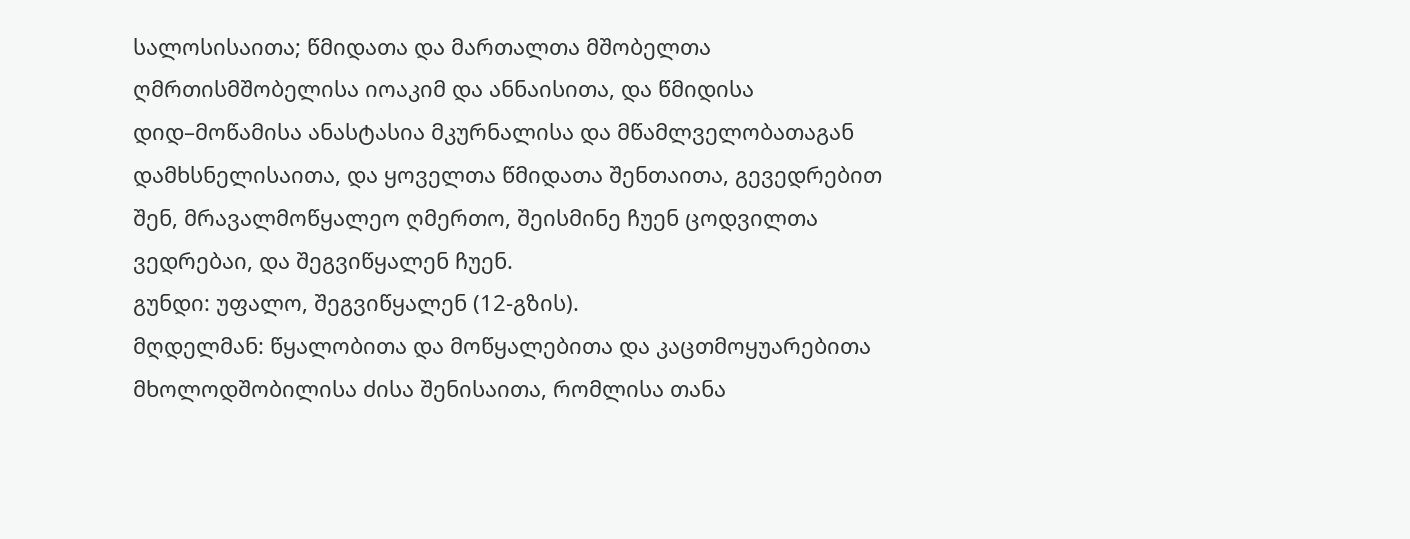სალოსისაითა; წმიდათა და მართალთა მშობელთა ღმრთისმშობელისა იოაკიმ და ანნაისითა, და წმიდისა დიდ–მოწამისა ანასტასია მკურნალისა და მწამლველობათაგან დამხსნელისაითა, და ყოველთა წმიდათა შენთაითა, გევედრებით შენ, მრავალმოწყალეო ღმერთო, შეისმინე ჩუენ ცოდვილთა ვედრებაი, და შეგვიწყალენ ჩუენ.
გუნდი: უფალო, შეგვიწყალენ (12-გზის).
მღდელმან: წყალობითა და მოწყალებითა და კაცთმოყუარებითა მხოლოდშობილისა ძისა შენისაითა, რომლისა თანა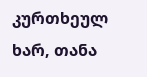კურთხეულ ხარ, თანა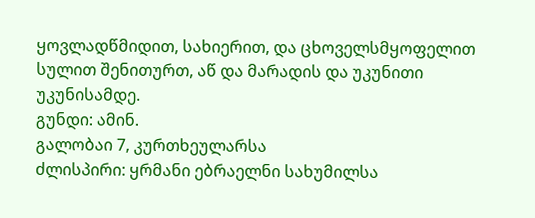ყოვლადწმიდით, სახიერით, და ცხოველსმყოფელით სულით შენითურთ, აწ და მარადის და უკუნითი უკუნისამდე.
გუნდი: ამინ.
გალობაი 7, კურთხეულარსა
ძლისპირი: ყრმანი ებრაელნი სახუმილსა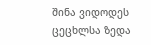შინა ვიდოდეს ცეცხლსა ზედა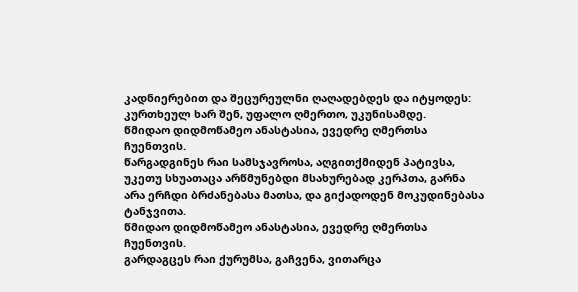კადნიერებით და შეცურეულნი ღაღადებდეს და იტყოდეს: კურთხეულ ხარ შენ, უფალო ღმერთო, უკუნისამდე.
წმიდაო დიდმოწამეო ანასტასია, ევედრე ღმერთსა ჩუენთვის.
წარგადგინეს რაი სამსჯავროსა, აღგითქმიდენ პატივსა, უკეთუ სხუათაცა არწმუნებდი მსახურებად კერპთა, გარნა არა ერჩდი ბრძანებასა მათსა, და გიქადოდენ მოკუდინებასა ტანჯვითა.
წმიდაო დიდმოწამეო ანასტასია, ევედრე ღმერთსა ჩუენთვის.
გარდაგცეს რაი ქურუმსა, გაჩვენა, ვითარცა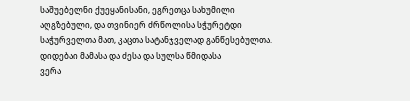საშუებელნი ქუეყანისანი, ეგრეთცა სახუმილი აღგზებული, და თვინიერ ძრწოლისა სჭურეტდი საჭურველთა მათ, კაცთა სატანჯველად განწესებულთა.
დიდებაი მამასა და ძესა და სულსა წმიდასა
ვერა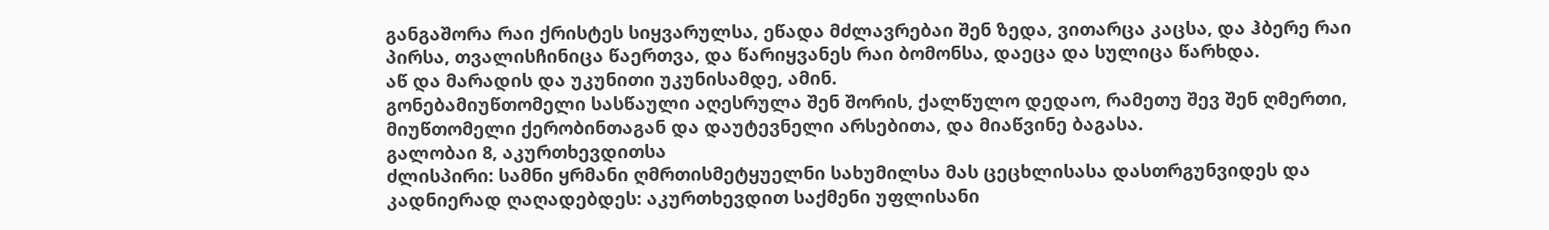განგაშორა რაი ქრისტეს სიყვარულსა, ეწადა მძლავრებაი შენ ზედა, ვითარცა კაცსა, და ჰბერე რაი პირსა, თვალისჩინიცა წაერთვა, და წარიყვანეს რაი ბომონსა, დაეცა და სულიცა წარხდა.
აწ და მარადის და უკუნითი უკუნისამდე, ამინ.
გონებამიუწთომელი სასწაული აღესრულა შენ შორის, ქალწულო დედაო, რამეთუ შევ შენ ღმერთი, მიუწთომელი ქერობინთაგან და დაუტევნელი არსებითა, და მიაწვინე ბაგასა.
გალობაი 8, აკურთხევდითსა
ძლისპირი: სამნი ყრმანი ღმრთისმეტყუელნი სახუმილსა მას ცეცხლისასა დასთრგუნვიდეს და კადნიერად ღაღადებდეს: აკურთხევდით საქმენი უფლისანი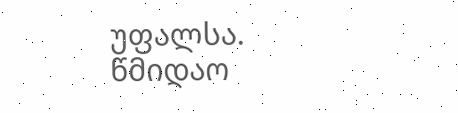უფალსა.
წმიდაო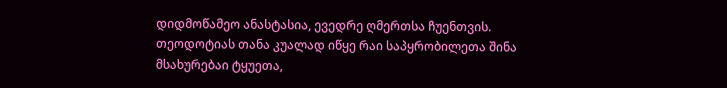დიდმოწამეო ანასტასია, ევედრე ღმერთსა ჩუენთვის.
თეოდოტიას თანა კუალად იწყე რაი საპყრობილეთა შინა მსახურებაი ტყუეთა,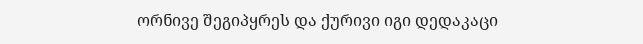ორნივე შეგიპყრეს და ქურივი იგი დედაკაცი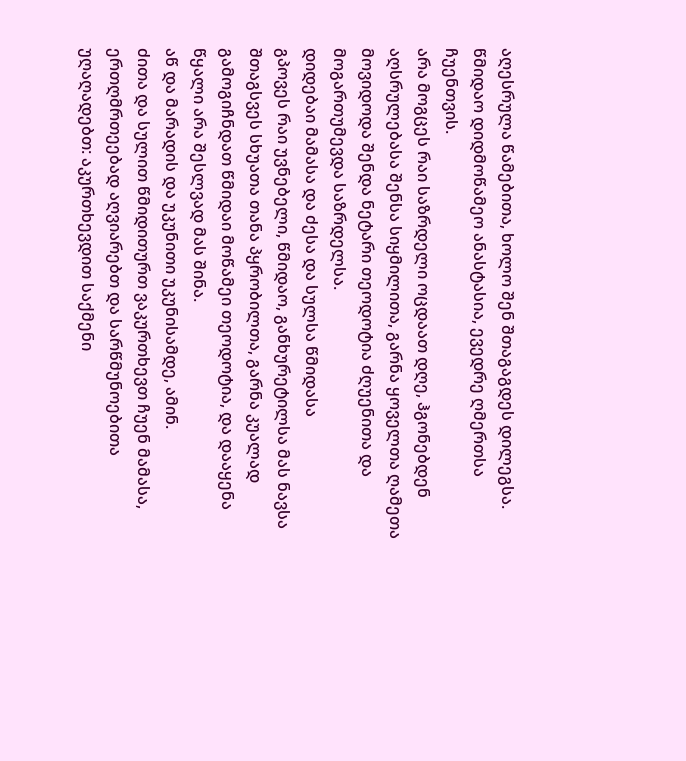აღესრულა წამებითა, ხოლო შენ შთაგაგდეს დილეგსა.
წმიდაო დიდმოწამეო ანასტასია, ევედრე ღმერთსა ჩუენთვის.
არა მოგცეს რაი საზრდელი ოცდაათ დღე, ჰგონებდენ აღსრულებასა შენსა სიყმილითა, გარნა ყოველთა ღამეთა მოვიდოდა შენდა ნეტარი თეოდოტია ძღუენითა და მოგართუმევდა საზრდელსა.
დიდებაი მამასა და ძესა და სულსა წმიდასა
გპოვეს რაი უვნებელი, წმიდაო, განხურეტილსა მას ნავსა შთაგსვეს სხუათა თანა პყრობილთა, გარნა კუალად გამოგიჩნდათ წმიდაი მოწამეი თეოდოტია, და დააყენა წყალი არა შესლვად მას შინა.
აწ და მარადის და უკუნითი უკუნისამდე, ამინ.
ძითა და სულით წმიდითურთ ვაკურთხევთ ჩუენ მამასა, ერთღმრთეებად აღვიარებთ და სარწმუნოებითა უღაღადებთ: აკურთხევდით საქმენი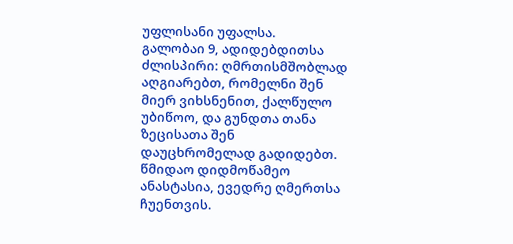უფლისანი უფალსა.
გალობაი 9, ადიდებდითსა
ძლისპირი: ღმრთისმშობლად აღგიარებთ, რომელნი შენ მიერ ვიხსნენით, ქალწულო უბიწოო, და გუნდთა თანა ზეცისათა შენ დაუცხრომელად გადიდებთ.
წმიდაო დიდმოწამეო ანასტასია, ევედრე ღმერთსა ჩუენთვის.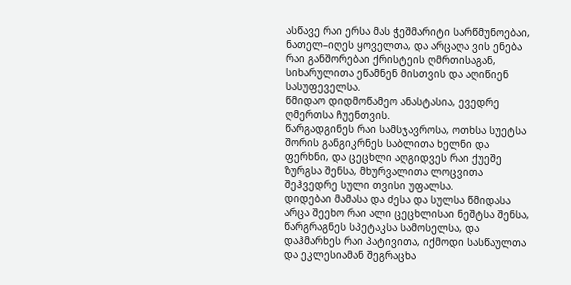ასწავე რაი ერსა მას ჭეშმარიტი სარწმუნოებაი, ნათელ–იღეს ყოველთა, და არცაღა ვის ენება რაი განშორებაი ქრისტეის ღმრთისაგან, სიხარულითა ეწამნენ მისთვის და აღიწიენ სასუფეველსა.
წმიდაო დიდმოწამეო ანასტასია, ევედრე ღმერთსა ჩუენთვის.
წარგადგინეს რაი სამსჯავროსა, ოთხსა სუეტსა შორის განგიკრნეს საბლითა ხელნი და ფერხნი, და ცეცხლი აღგიდვეს რაი ქუეშე ზურგსა შენსა, მხურვალითა ლოცვითა შეჰვედრე სული თვისი უფალსა.
დიდებაი მამასა და ძესა და სულსა წმიდასა
არცა შეეხო რაი ალი ცეცხლისაი ნეშტსა შენსა, წარგრაგნეს სპეტაკსა სამოსელსა, და დაჰმარხეს რაი პატივითა, იქმოდი სასწაულთა და ეკლესიამან შეგრაცხა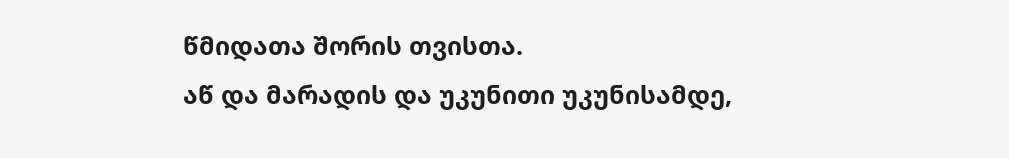წმიდათა შორის თვისთა.
აწ და მარადის და უკუნითი უკუნისამდე,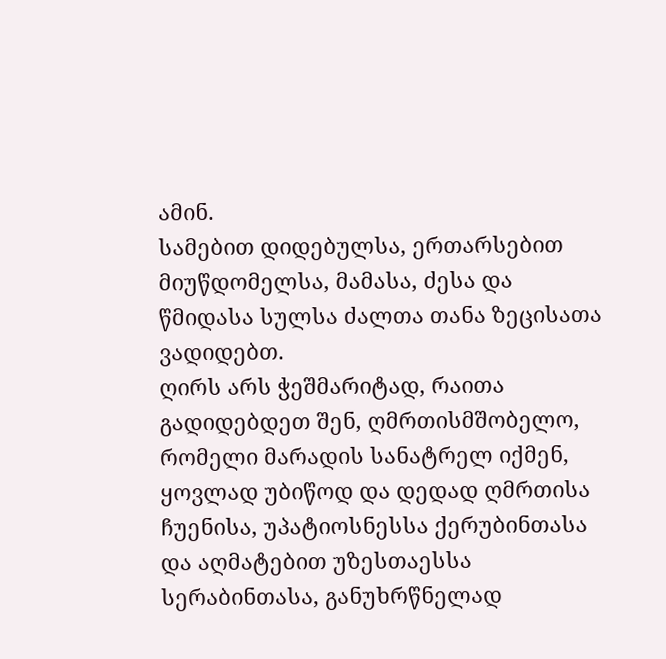ამინ.
სამებით დიდებულსა, ერთარსებით მიუწდომელსა, მამასა, ძესა და წმიდასა სულსა ძალთა თანა ზეცისათა ვადიდებთ.
ღირს არს ჭეშმარიტად, რაითა გადიდებდეთ შენ, ღმრთისმშობელო, რომელი მარადის სანატრელ იქმენ, ყოვლად უბიწოდ და დედად ღმრთისა ჩუენისა, უპატიოსნესსა ქერუბინთასა და აღმატებით უზესთაესსა სერაბინთასა, განუხრწნელად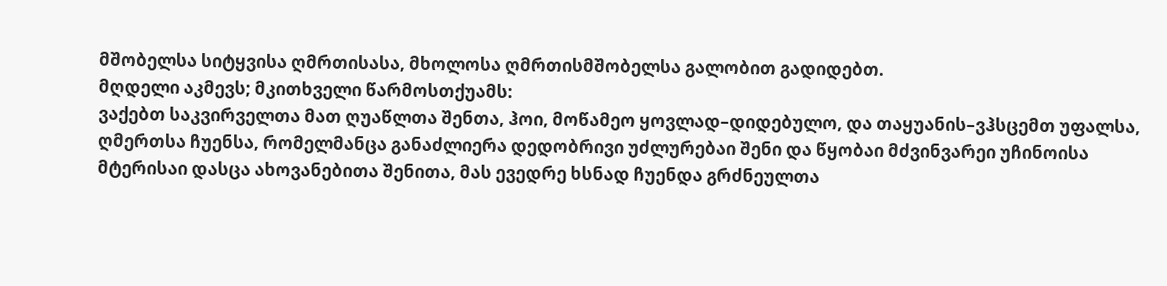მშობელსა სიტყვისა ღმრთისასა, მხოლოსა ღმრთისმშობელსა გალობით გადიდებთ.
მღდელი აკმევს; მკითხველი წარმოსთქუამს:
ვაქებთ საკვირველთა მათ ღუაწლთა შენთა, ჰოი, მოწამეო ყოვლად–დიდებულო, და თაყუანის–ვჰსცემთ უფალსა, ღმერთსა ჩუენსა, რომელმანცა განაძლიერა დედობრივი უძლურებაი შენი და წყობაი მძვინვარეი უჩინოისა მტერისაი დასცა ახოვანებითა შენითა, მას ევედრე ხსნად ჩუენდა გრძნეულთა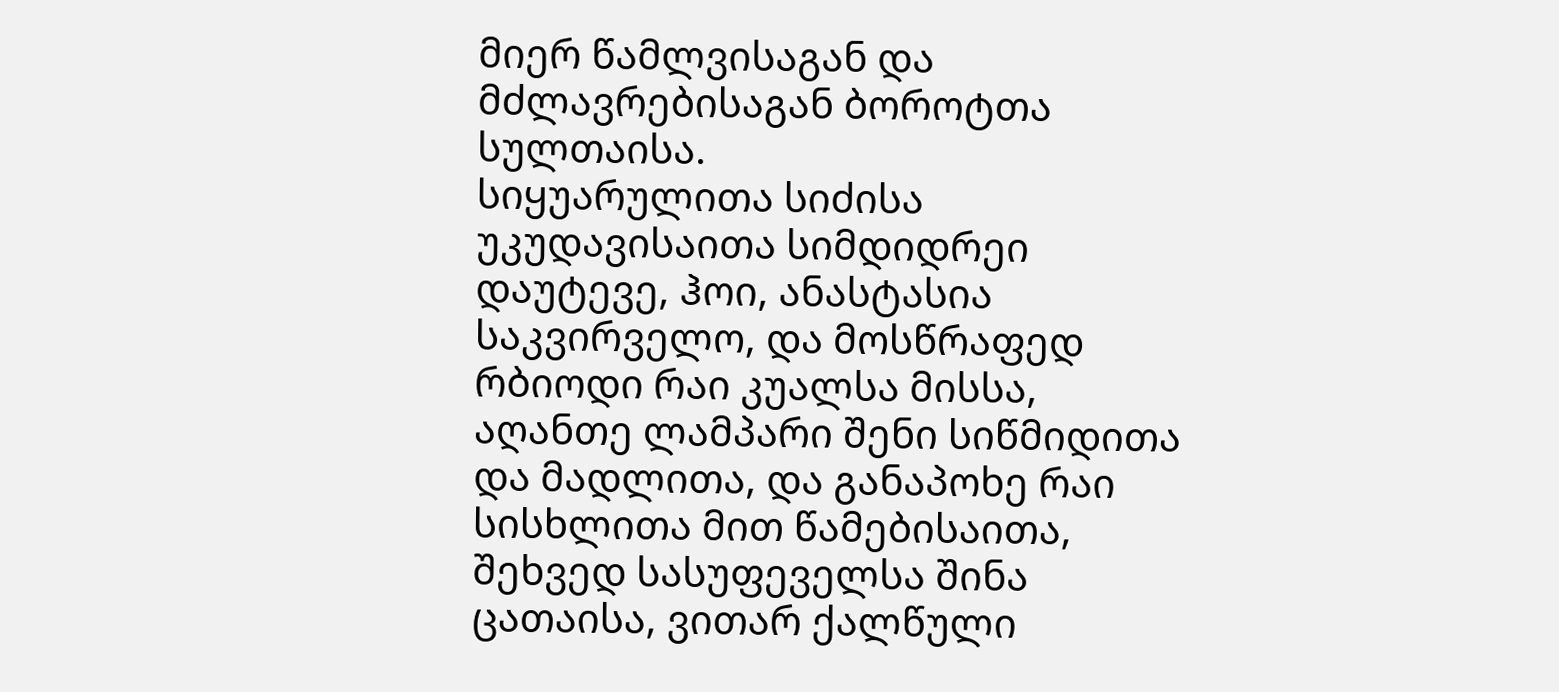მიერ წამლვისაგან და მძლავრებისაგან ბოროტთა სულთაისა.
სიყუარულითა სიძისა უკუდავისაითა სიმდიდრეი დაუტევე, ჰოი, ანასტასია საკვირველო, და მოსწრაფედ რბიოდი რაი კუალსა მისსა, აღანთე ლამპარი შენი სიწმიდითა და მადლითა, და განაპოხე რაი სისხლითა მით წამებისაითა, შეხვედ სასუფეველსა შინა ცათაისა, ვითარ ქალწული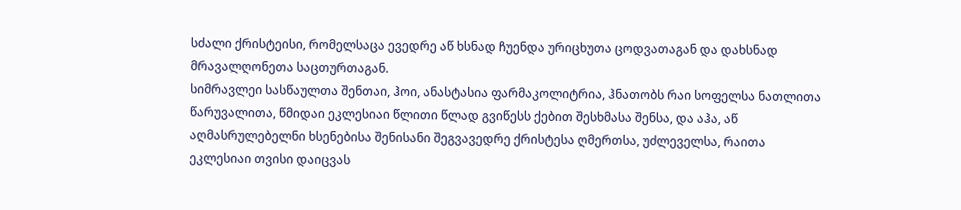სძალი ქრისტეისი, რომელსაცა ევედრე აწ ხსნად ჩუენდა ურიცხუთა ცოდვათაგან და დახსნად მრავალღონეთა საცთურთაგან.
სიმრავლეი სასწაულთა შენთაი, ჰოი, ანასტასია ფარმაკოლიტრია, ჰნათობს რაი სოფელსა ნათლითა წარუვალითა, წმიდაი ეკლესიაი წლითი წლად გვიწესს ქებით შესხმასა შენსა, და აჰა, აწ აღმასრულებელნი ხსენებისა შენისანი შეგვავედრე ქრისტესა ღმერთსა, უძლეველსა, რაითა ეკლესიაი თვისი დაიცვას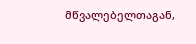მწვალებელთაგან,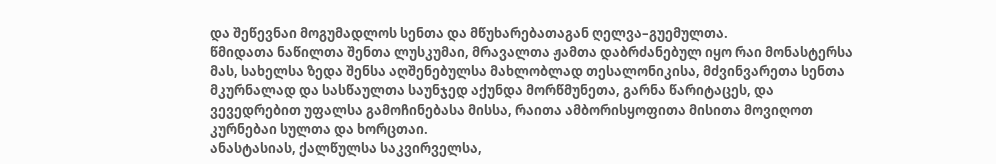და შეწევნაი მოგუმადლოს სენთა და მწუხარებათაგან ღელვა–გუემულთა.
წმიდათა ნაწილთა შენთა ლუსკუმაი, მრავალთა ჟამთა დაბრძანებულ იყო რაი მონასტერსა მას, სახელსა ზედა შენსა აღშენებულსა მახლობლად თესალონიკისა, მძვინვარეთა სენთა მკურნალად და სასწაულთა საუნჯედ აქუნდა მორწმუნეთა, გარნა წარიტაცეს, და ვევედრებით უფალსა გამოჩინებასა მისსა, რაითა ამბორისყოფითა მისითა მოვიღოთ კურნებაი სულთა და ხორცთაი.
ანასტასიას, ქალწულსა საკვირველსა,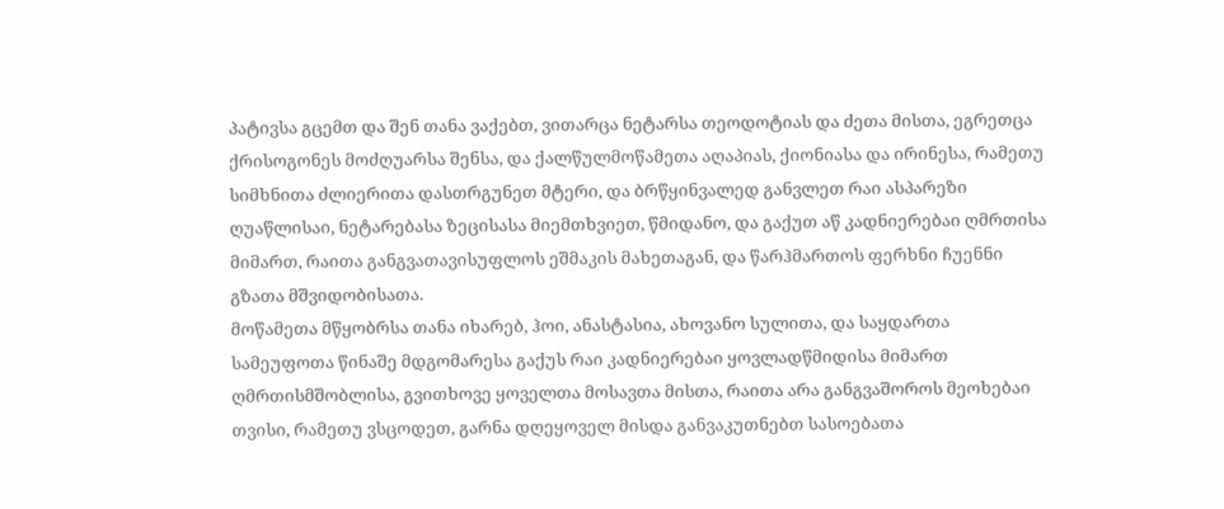პატივსა გცემთ და შენ თანა ვაქებთ, ვითარცა ნეტარსა თეოდოტიას და ძეთა მისთა, ეგრეთცა ქრისოგონეს მოძღუარსა შენსა, და ქალწულმოწამეთა აღაპიას, ქიონიასა და ირინესა, რამეთუ სიმხნითა ძლიერითა დასთრგუნეთ მტერი, და ბრწყინვალედ განვლეთ რაი ასპარეზი ღუაწლისაი, ნეტარებასა ზეცისასა მიემთხვიეთ, წმიდანო, და გაქუთ აწ კადნიერებაი ღმრთისა მიმართ, რაითა განგვათავისუფლოს ეშმაკის მახეთაგან, და წარჰმართოს ფერხნი ჩუენნი გზათა მშვიდობისათა.
მოწამეთა მწყობრსა თანა იხარებ, ჰოი, ანასტასია, ახოვანო სულითა, და საყდართა სამეუფოთა წინაშე მდგომარესა გაქუს რაი კადნიერებაი ყოვლადწმიდისა მიმართ ღმრთისმშობლისა, გვითხოვე ყოველთა მოსავთა მისთა, რაითა არა განგვაშოროს მეოხებაი თვისი, რამეთუ ვსცოდეთ, გარნა დღეყოველ მისდა განვაკუთნებთ სასოებათა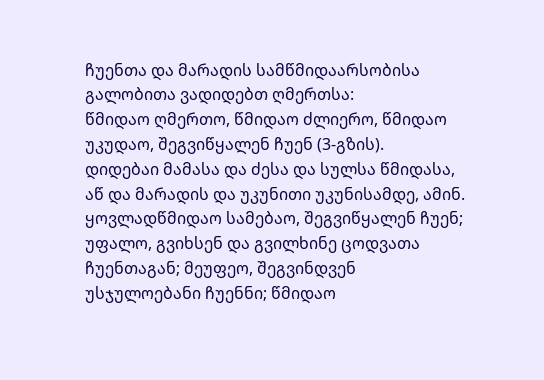ჩუენთა და მარადის სამწმიდაარსობისა გალობითა ვადიდებთ ღმერთსა:
წმიდაო ღმერთო, წმიდაო ძლიერო, წმიდაო უკუდაო, შეგვიწყალენ ჩუენ (3-გზის).
დიდებაი მამასა და ძესა და სულსა წმიდასა, აწ და მარადის და უკუნითი უკუნისამდე, ამინ.
ყოვლადწმიდაო სამებაო, შეგვიწყალენ ჩუენ; უფალო, გვიხსენ და გვილხინე ცოდვათა ჩუენთაგან; მეუფეო, შეგვინდვენ უსჯულოებანი ჩუენნი; წმიდაო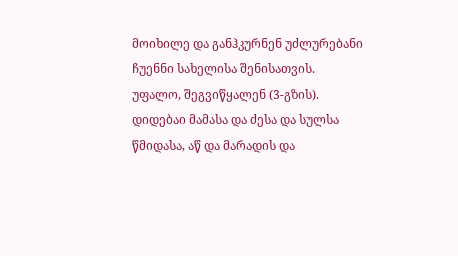მოიხილე და განჰკურნენ უძლურებანი ჩუენნი სახელისა შენისათვის.
უფალო, შეგვიწყალენ (3-გზის). დიდებაი მამასა და ძესა და სულსა წმიდასა, აწ და მარადის და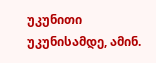უკუნითი უკუნისამდე, ამინ.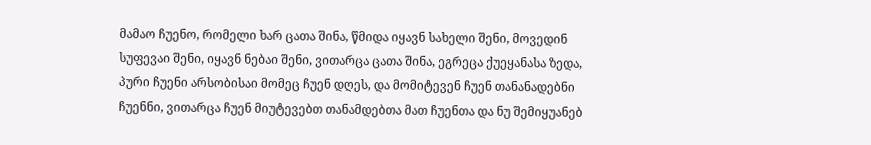მამაო ჩუენო, რომელი ხარ ცათა შინა, წმიდა იყავნ სახელი შენი, მოვედინ სუფევაი შენი, იყავნ ნებაი შენი, ვითარცა ცათა შინა, ეგრეცა ქუეყანასა ზედა, პური ჩუენი არსობისაი მომეც ჩუენ დღეს, და მომიტევენ ჩუენ თანანადებნი ჩუენნი, ვითარცა ჩუენ მიუტევებთ თანამდებთა მათ ჩუენთა და ნუ შემიყუანებ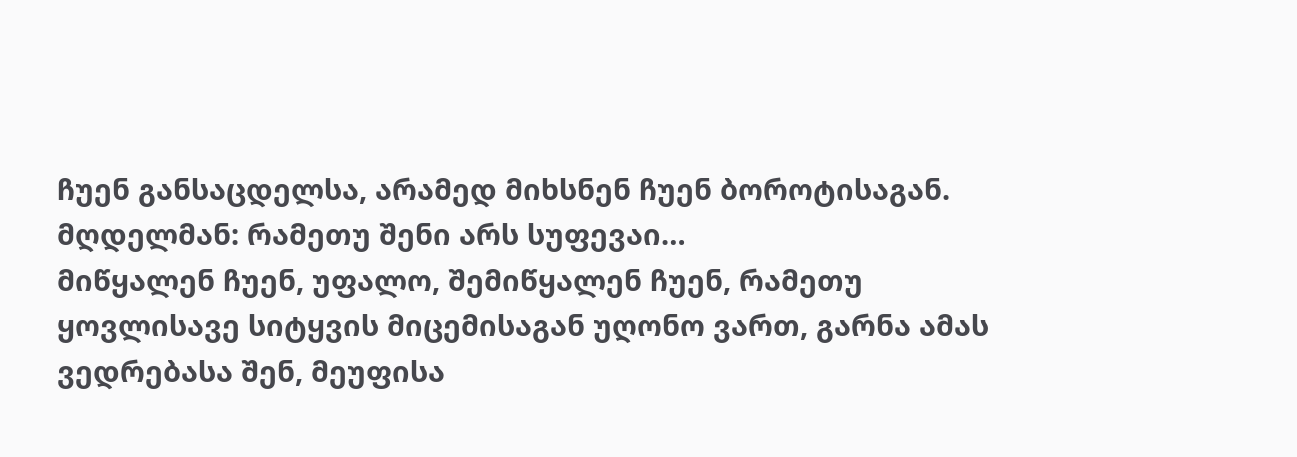ჩუენ განსაცდელსა, არამედ მიხსნენ ჩუენ ბოროტისაგან.
მღდელმან: რამეთუ შენი არს სუფევაი…
მიწყალენ ჩუენ, უფალო, შემიწყალენ ჩუენ, რამეთუ ყოვლისავე სიტყვის მიცემისაგან უღონო ვართ, გარნა ამას ვედრებასა შენ, მეუფისა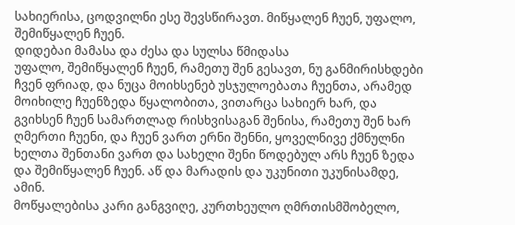სახიერისა, ცოდვილნი ესე შევსწირავთ. მიწყალენ ჩუენ, უფალო, შემიწყალენ ჩუენ.
დიდებაი მამასა და ძესა და სულსა წმიდასა
უფალო, შემიწყალენ ჩუენ, რამეთუ შენ გესავთ, ნუ განმირისხდები ჩვენ ფრიად, და ნუცა მოიხსენებ უსჯულოებათა ჩუენთა, არამედ მოიხილე ჩუენზედა წყალობითა, ვითარცა სახიერ ხარ, და გვიხსენ ჩუენ სამართლად რისხვისაგან შენისა, რამეთუ შენ ხარ ღმერთი ჩუენი, და ჩუენ ვართ ერნი შენნი, ყოველნივე ქმნულნი ხელთა შენთანი ვართ და სახელი შენი წოდებულ არს ჩუენ ზედა და შემიწყალენ ჩუენ. აწ და მარადის და უკუნითი უკუნისამდე, ამინ.
მოწყალებისა კარი განგვიღე, კურთხეულო ღმრთისმშობელო,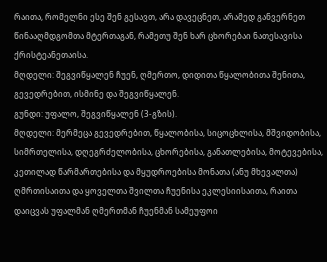რაითა, რომელნი ესე შენ გესავთ, არა დავეცნეთ, არამედ განვერნეთ წინააღმდგომთა მტერთაგან, რამეთუ შენ ხარ ცხორებაი ნათესავისა ქრისტეანეთაისა.
მღდელი: შეგვიწყალენ ჩუენ, ღმერთო, დიდითა წყალობითა შენითა, გევედრებით, ისმინე და შეგვიწყალენ.
გუნდი: უფალო, შეგვიწყალენ (3-გზის).
მღდელი: მერმეცა გევედრებით, წყალობისა, სიცოცხლისა, მშვიდობისა, სიმრთელისა, დღეგრძელობისა, ცხორებისა, განათლებისა, მოტევებისა, კეთილად წარმართებისა და მყუდროებისა მონათა (ანუ მხევალთა) ღმრთისაითა და ყოველთა შვილთა ჩუენისა ეკლესიისაითა, რაითა დაიცვას უფალმან ღმერთმან ჩუენმან სამეუფოი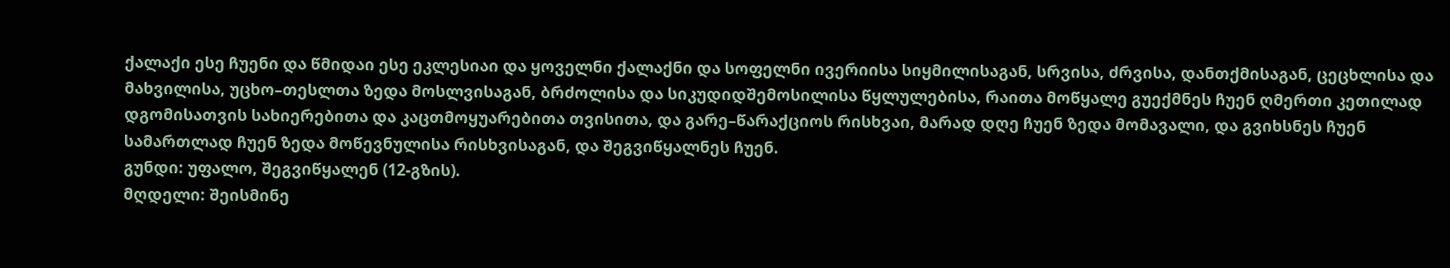ქალაქი ესე ჩუენი და წმიდაი ესე ეკლესიაი და ყოველნი ქალაქნი და სოფელნი ივერიისა სიყმილისაგან, სრვისა, ძრვისა, დანთქმისაგან, ცეცხლისა და მახვილისა, უცხო–თესლთა ზედა მოსლვისაგან, ბრძოლისა და სიკუდიდშემოსილისა წყლულებისა, რაითა მოწყალე გუექმნეს ჩუენ ღმერთი კეთილად დგომისათვის სახიერებითა და კაცთმოყუარებითა თვისითა, და გარე–წარაქციოს რისხვაი, მარად დღე ჩუენ ზედა მომავალი, და გვიხსნეს ჩუენ სამართლად ჩუენ ზედა მოწევნულისა რისხვისაგან, და შეგვიწყალნეს ჩუენ.
გუნდი: უფალო, შეგვიწყალენ (12-გზის).
მღდელი: შეისმინე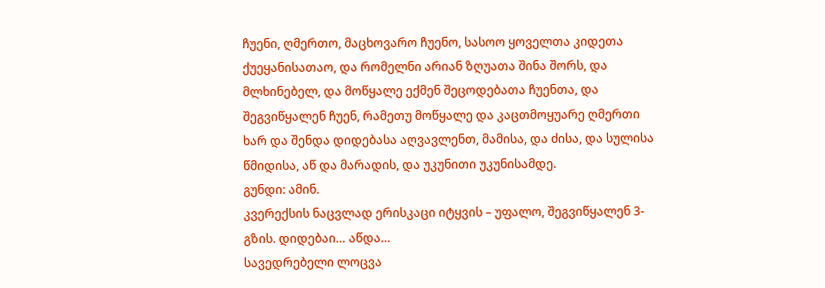ჩუენი, ღმერთო, მაცხოვარო ჩუენო, სასოო ყოველთა კიდეთა ქუეყანისათაო, და რომელნი არიან ზღუათა შინა შორს, და მლხინებელ, და მოწყალე ექმენ შეცოდებათა ჩუენთა, და შეგვიწყალენ ჩუენ, რამეთუ მოწყალე და კაცთმოყუარე ღმერთი ხარ და შენდა დიდებასა აღვავლენთ, მამისა, და ძისა, და სულისა წმიდისა, აწ და მარადის, და უკუნითი უკუნისამდე.
გუნდი: ამინ.
კვერექსის ნაცვლად ერისკაცი იტყვის – უფალო, შეგვიწყალენ 3-გზის. დიდებაი… აწდა…
სავედრებელი ლოცვა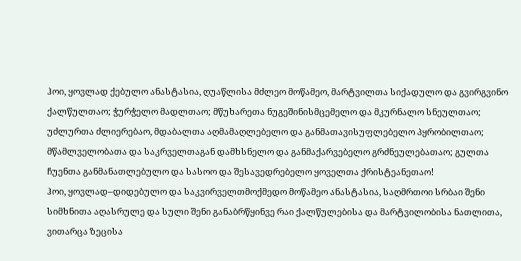ჰოი, ყოვლად ქებულო ანასტასია, ღუაწლისა მძლეო მოწამეო, მარტვილთა სიქადულო და გვირგვინო ქალწულთაო; ჭურჭელო მადლთაო; მწუხარეთა ნუგეშინისმცემელო და მკურნალო სნეულთაო; უძლურთა ძლიერებაო, მდაბალთა აღმამაღლებელო და განმათავისუფლებელო პყრობილთაო; მწამლველობათა და საკრველთაგან დამხსნელო და განმაქარვებელო გრძნეულებათაო; გულთა ჩუენთა განმანათლებულო და სასოო და შესავედრებელო ყოველთა ქრისტეანეთაო!
ჰოი, ყოვლად–დიდებულო და საკვირველთმოქმედო მოწამეო ანასტასია, საღმრთოი სრბაი შენი სიმხნითა აღასრულე და სული შენი განაბრწყინვე რაი ქალწულებისა და მარტვილობისა ნათლითა, ვითარცა ზეცისა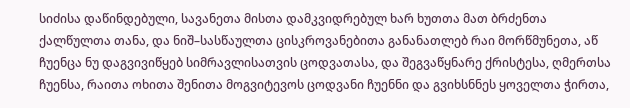სიძისა დაწინდებული, სავანეთა მისთა დამკვიდრებულ ხარ ხუთთა მათ ბრძენთა ქალწულთა თანა, და ნიშ–სასწაულთა ცისკროვანებითა განანათლებ რაი მორწმუნეთა, აწ ჩუენცა ნუ დაგვივიწყებ სიმრავლისათვის ცოდვათასა, და შეგვაწყნარე ქრისტესა, ღმერთსა ჩუენსა, რაითა ოხითა შენითა მოგვიტევოს ცოდვანი ჩუენნი და გვიხსნნეს ყოველთა ჭირთა,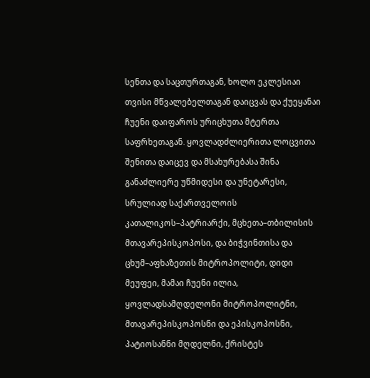სენთა და საცთურთაგან, ხოლო ეკლესიაი თვისი მწვალებელთაგან დაიცვას და ქუეყანაი ჩუენი დაიფაროს ურიცხუთა მტერთა საფრხეთაგან. ყოვლადძლიერითა ლოცვითა შენითა დაიცევ და მსახურებასა შინა განაძლიერე უწმიდესი და უნეტარესი, სრულიად საქართველოის კათალიკოს–პატრიარქი, მცხეთა–თბილისის მთავარეპისკოპოსი, და ბიჭვინთისა და ცხუმ–აფხაზეთის მიტროპოლიტი, დიდი მეუფეი, მამაი ჩუენი ილია, ყოვლადსამღდელონი მიტროპოლიტნი, მთავარეპისკოპოსნი და ეპისკოპოსნი, პატიოსანნი მღდელნი, ქრისტეს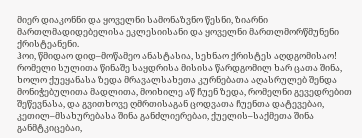მიერ დიაკონნი და ყოველნი სამონაზვნო წესნი, ზიარნი მართლმადიდებელისა ეკლესიისანი და ყოველნი მართლმორწმუნენი ქრისტეანენი.
ჰოი, წმიდაო დიდ–მოწამეო ანასტასია, სეხნაო ქრისტეს აღდგომისაო! რომელი სულითა წინაშე საყდრისა მისისა წარდგომილ ხარ ცათა შინა, ხოლო ქუეყანასა ზედა მრავალსახეთა კურნებათა აღასრულებ შენდა მონიჭებულითა მადლითა, მოიხილე აწ ჩუენ ზედა, რომელნი გევედრებით შეწევნასა, და გვითხოვე ღმრთისაგან ცოდვათა ჩუენთა დატევებაი, კეთილ–მსახურებასა შინა განძლიერებაი, ქუელის–საქმეთა შინა განმტკიცებაი,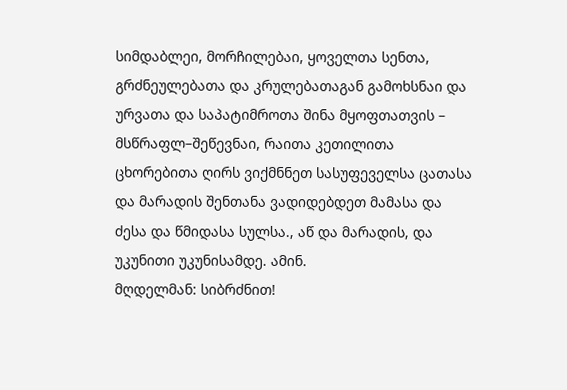სიმდაბლეი, მორჩილებაი, ყოველთა სენთა, გრძნეულებათა და კრულებათაგან გამოხსნაი და ურვათა და საპატიმროთა შინა მყოფთათვის – მსწრაფლ–შეწევნაი, რაითა კეთილითა ცხორებითა ღირს ვიქმნნეთ სასუფეველსა ცათასა და მარადის შენთანა ვადიდებდეთ მამასა და ძესა და წმიდასა სულსა., აწ და მარადის, და უკუნითი უკუნისამდე. ამინ.
მღდელმან: სიბრძნით!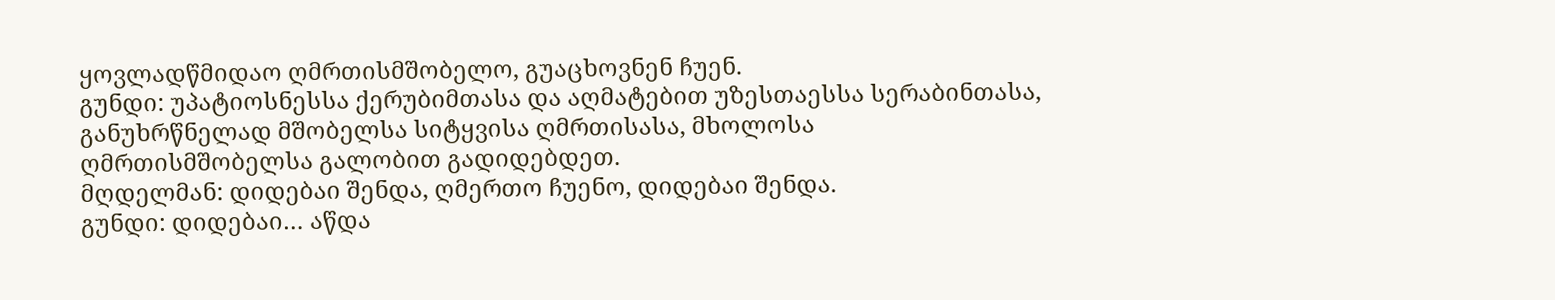ყოვლადწმიდაო ღმრთისმშობელო, გუაცხოვნენ ჩუენ.
გუნდი: უპატიოსნესსა ქერუბიმთასა და აღმატებით უზესთაესსა სერაბინთასა, განუხრწნელად მშობელსა სიტყვისა ღმრთისასა, მხოლოსა ღმრთისმშობელსა გალობით გადიდებდეთ.
მღდელმან: დიდებაი შენდა, ღმერთო ჩუენო, დიდებაი შენდა.
გუნდი: დიდებაი… აწდა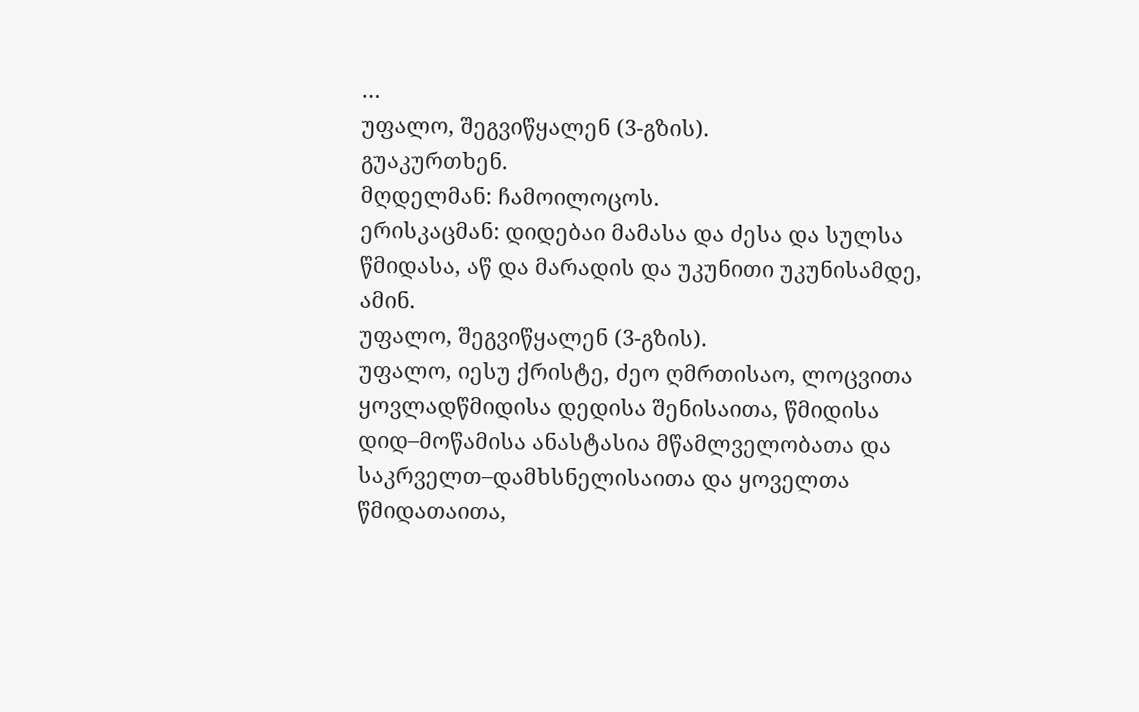…
უფალო, შეგვიწყალენ (3-გზის).
გუაკურთხენ.
მღდელმან: ჩამოილოცოს.
ერისკაცმან: დიდებაი მამასა და ძესა და სულსა წმიდასა, აწ და მარადის და უკუნითი უკუნისამდე, ამინ.
უფალო, შეგვიწყალენ (3-გზის).
უფალო, იესუ ქრისტე, ძეო ღმრთისაო, ლოცვითა ყოვლადწმიდისა დედისა შენისაითა, წმიდისა დიდ–მოწამისა ანასტასია მწამლველობათა და საკრველთ–დამხსნელისაითა და ყოველთა წმიდათაითა,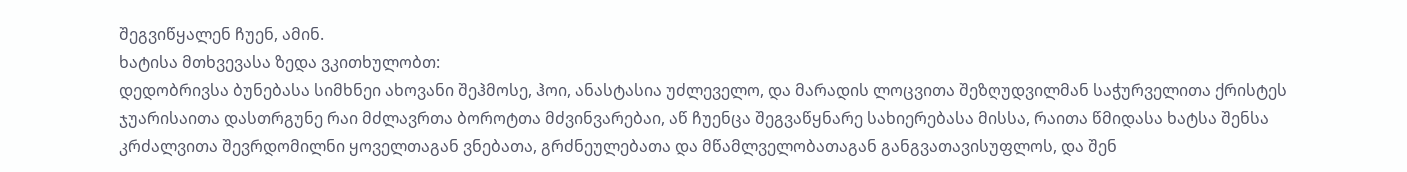შეგვიწყალენ ჩუენ, ამინ.
ხატისა მთხვევასა ზედა ვკითხულობთ:
დედობრივსა ბუნებასა სიმხნეი ახოვანი შეჰმოსე, ჰოი, ანასტასია უძლეველო, და მარადის ლოცვითა შეზღუდვილმან საჭურველითა ქრისტეს ჯუარისაითა დასთრგუნე რაი მძლავრთა ბოროტთა მძვინვარებაი, აწ ჩუენცა შეგვაწყნარე სახიერებასა მისსა, რაითა წმიდასა ხატსა შენსა კრძალვითა შევრდომილნი ყოველთაგან ვნებათა, გრძნეულებათა და მწამლველობათაგან განგვათავისუფლოს, და შენ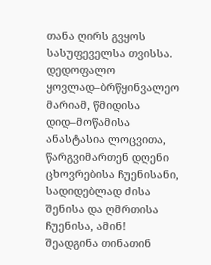თანა ღირს გვყოს სასუფეველსა თვისსა.
დედოფალო ყოვლად–ბრწყინვალეო მარიამ, წმიდისა დიდ–მოწამისა ანასტასია ლოცვითა, წარგვიმართენ დღენი ცხოვრებისა ჩუენისანი, სადიდებლად ძისა შენისა და ღმრთისა ჩუენისა, ამინ!
შეადგინა თინათინ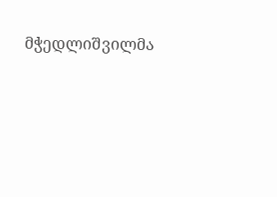მჭედლიშვილმა